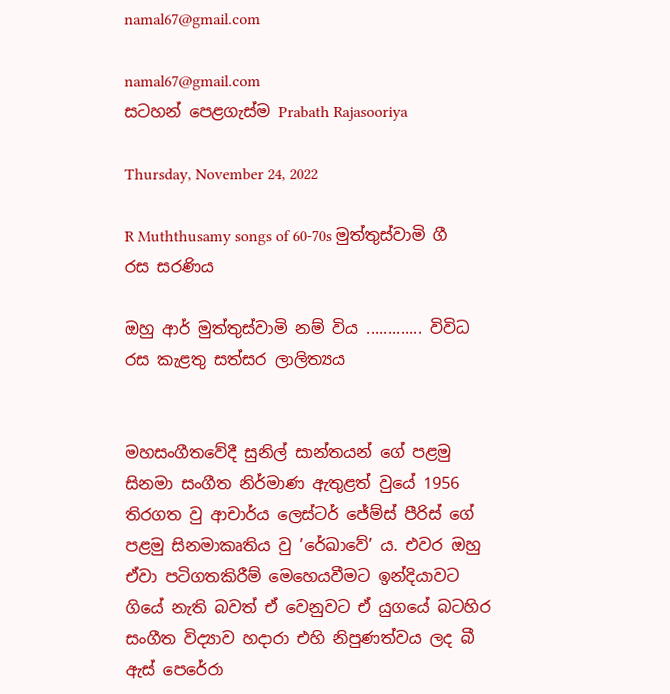namal67@gmail.com

namal67@gmail.com
සටහන් පෙළගැස්ම‍ Prabath Rajasooriya

Thursday, November 24, 2022

R Muththusamy songs of 60-70s මුත්තුස්වාමි ගී රස සරණිය

ඔහු ආර් මුත්තුස්වාමි නම් විය ............. විවිධ රස කැළතු සත්සර ලාලිත්‍යය


මහසංගීතවේදී සුනිල් සාන්තයන් ගේ පළමු සිනමා සංගීත නිර්මාණ ඇතුළත් වුයේ 1956 තිරගත වු ආචාර්ය ලෙස්ටර් ජේම්ස් පීරිස් ගේ පළමු සිනමාකෘතිය වු ’රේඛාවේ’ ය. එවර ඔහු ඒවා පටිගතකිරීම් මෙහෙයවීමට ඉන්දියාවට ගියේ නැති බවත් ඒ වෙනුවට ඒ යුගයේ බටහිර සංගීත විද්‍යාව හදාරා එහි නිපුණත්වය ලද බී ඇස් පෙරේරා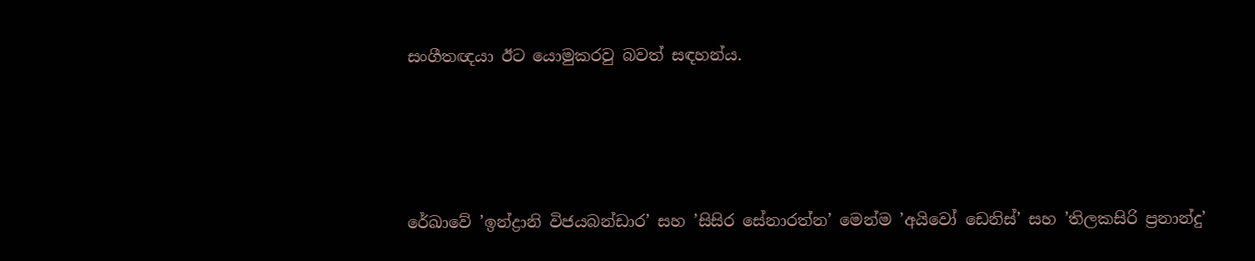සංගීතඥයා ඊට යොමුකරවු බවත් සඳහන්ය.




රේඛාවේ ’ඉන්ද්‍රානි විජයබන්ඩාර’ සහ ’සිසිර සේනාරත්න’ මෙන්ම ’අයිවෝ ඩෙනිස්’ සහ ’තිලකසිරි ප්‍රනාන්දු’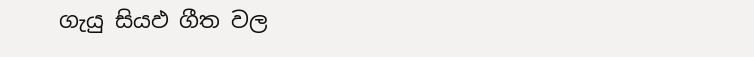ගැයු සියඵ ගීත වල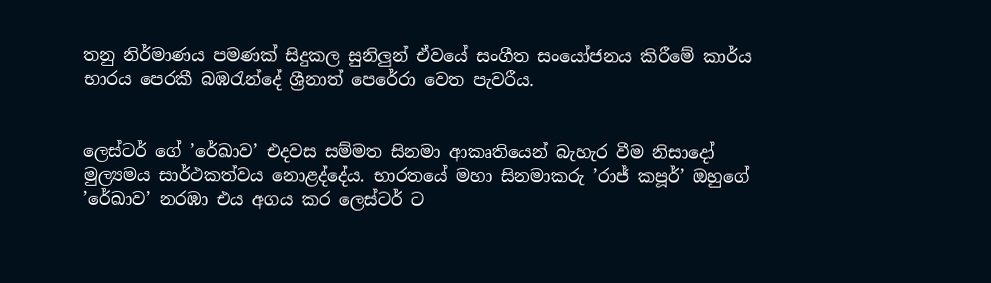තනු නිර්මාණය පමණක් සිදුකල සුනිලුන් ඒවයේ සංගීත සංයෝජනය කිරීමේ කාර්ය භාරය පෙරකී බඹරැන්දේ ශ්‍රීනාත් පෙරේරා වෙත පැවරීය.


ලෙස්ටර් ගේ ’රේඛාව’ එදවස සම්මත සිනමා ආකෘතියෙන් බැහැර වීම නිසාදෝ මුල්‍යමය සාර්ථකත්වය නොළද්දේය. භාරතයේ මහා සිනමාකරු ’රාජ් කපූර්’ ඔහුගේ ’රේඛාව’ නරඹා එය අගය කර ලෙස්ටර් ට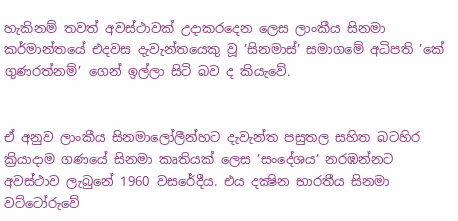හැකිනම් තවත් අවස්ථාවක් උදාකරදෙන ලෙස ලාංකීය සිනමා කර්මාන්තයේ එදවස දැවැන්තයෙකු වූ ’සිනමාස්’ සමාගමේ අධිපති ’කේ ගුණරත්නම්’ ගෙන් ඉල්ලා සිටි බව ද කියැවේ.


ඒ අනුව ලාංකීය සිනමාලෝලීන්හට දැවැන්ත පසුතල සහිත බටහිර ක්‍රියාදාම ගණයේ සිනමා කෘතියක් ලෙස ’සංදේශය’ නරඹන්නට අවස්ථාව ලැබුනේ 1960 වසරේදීය. එය දක්‍ෂින භාරතීය සිනමා වට්ටෝරුවේ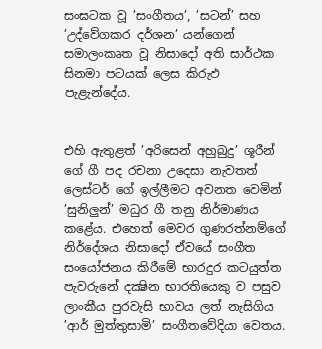සංඝටක වූ ’සංගීතය’, ’සටන්’ සහ ’උද්වේගකර දර්ශන’ යන්ගෙන් සමාලංකෘත වූ නිසාදෝ අති සාර්ථක සිනමා පටයක් ලෙස කිරුඵ පැළැන්දේය.


එහි ඇතුළත් ’අරිසෙන් අහුබුදු’ ශූරීන් ගේ ගී පද රචනා උදෙසා නැවතත් ලෙස්ටර් ගේ ඉල්ලීමට අවනත වෙමින් ’සුනිලුන්’ මධුර ගී තනු නිර්මාණය කළේය. එහෙත් මෙවර ගුණරත්නම්ගේ නිර්දේශය නිසාදෝ ඒවයේ සංගීත සංයෝජනය කිරීමේ භාරදුර කටයුත්ත පැවරුනේ දක්‍ෂින භාරතියෙකු ව පසුව ලාංකීය පුරවැසි භාවය ලත් නැසිගිය ’ආර් මුත්තුසාමි’ සංගීතවේදියා වෙතය.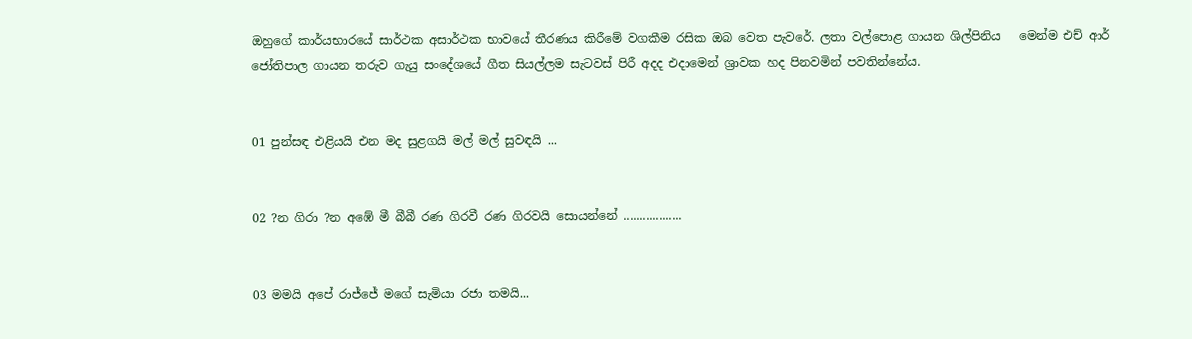ඔහුගේ කාර්යභාරයේ සාර්ථක අසාර්ථක භාවයේ තීරණය කිරීමේ වගකීම රසික ඔබ වෙත පැවරේ. ලතා වල්පොළ ගායන ශිල්පිනිය   මෙන්ම එච් ආර් ජෝතිපාල ගායන තරුව ගැයු සංදේශයේ ගීත සියල්ලම සැටවස් පිරී අදද එදාමෙන් ශ්‍රාවක හද පිනවමින් පවතින්නේය.


01 පුන්සඳ එළියයි එන මද සුළගයි මල් මල් සුවඳයි ...


02 ?න ගිරා ?න අඹේ මී බීබී රණ ගිරවී රණ ගිරවයි සොයන්නේ ..................


03 මමයි අපේ රාජ්ජේ මගේ සැමියා රජා තමයි...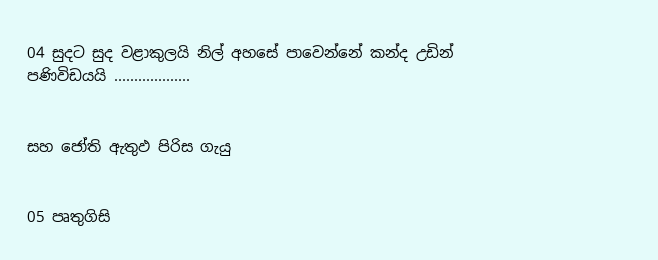04 සුදට සුද වළාකුලයි නිල් අහසේ පාවෙන්නේ කන්ද උඩින් පණිවිඩයයි ...................


සහ ජෝති ඇතුඵ පිරිස ගැයු


05 පෘතුගිසි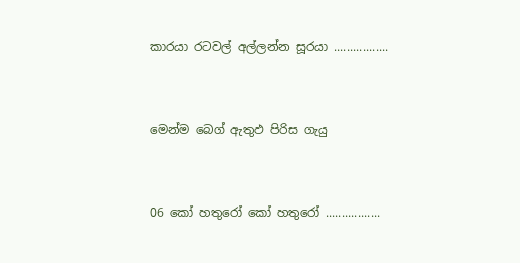කාරයා රටවල් අල්ලන්න සූරයා .................


මෙන්ම බෙග් ඇතුඵ පිරිස ගැයු


06 කෝ හතුරෝ කෝ හතුරෝ .................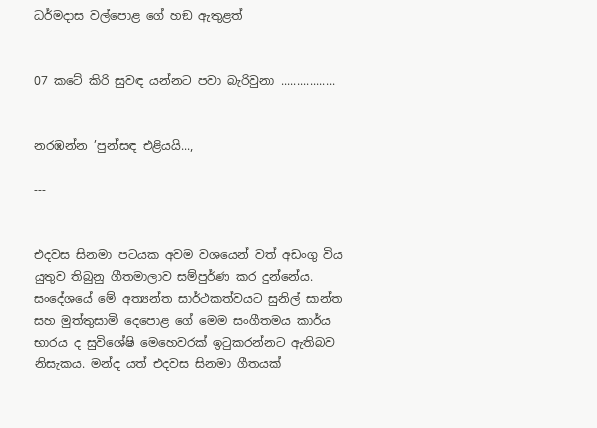ධර්මදාස වල්පොළ ගේ හඞ ඇතුළත්


07 කටේ කිරි සුවඳ යන්නට පවා බැරිවුනා .................


නරඹන්න ’පුන්සඳ එළියයි...,

---


එදවස සිනමා පටයක අවම වශයෙන් වත් අඩංගු විය යුතුව තිබුනු ගීතමාලාව සම්පුර්ණ කර දුන්නේය. සංදේශයේ මේ අත්‍යන්ත සාර්ථකත්වයට සුනිල් සාන්ත සහ මුත්තුසාමි දෙපොළ ගේ මෙම සංගීතමය කාර්ය භාරය ද සුවිශේෂි මෙහෙවරක් ඉටුකරන්නට ඇතිබව නිසැකය. මන්ද යත් එදවස සිනමා ගීතයක්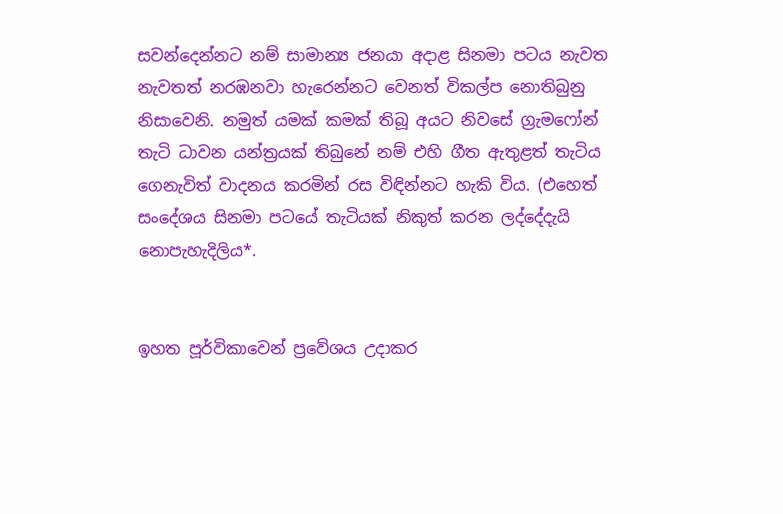සවන්දෙන්නට නම් සාමාන්‍ය ජනයා අදාළ සිනමා පටය නැවත නැවතත් නරඹනවා හැරෙන්නට වෙනත් විකල්ප නොතිබුනු නිසාවෙනි. නමුත් යමක් කමක් තිබූ අයට නිවසේ ග්‍රැමෆෝන් තැටි ධාවන යන්ත්‍රයක් තිබුනේ නම් එහි ගීත ඇතුළත් තැටිය ගෙනැවිත් වාදනය කරමින් රස විඳින්නට හැකි විය. (එහෙත් සංදේශය සිනමා පටයේ තැටියක් නිකුත් කරන ලද්දේදැයි නොපැහැදිලිය*.


ඉහත පූර්විකාවෙන් ප්‍රවේශය උදාකර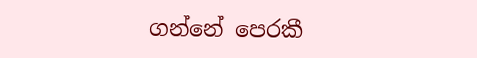ගන්නේ පෙරකී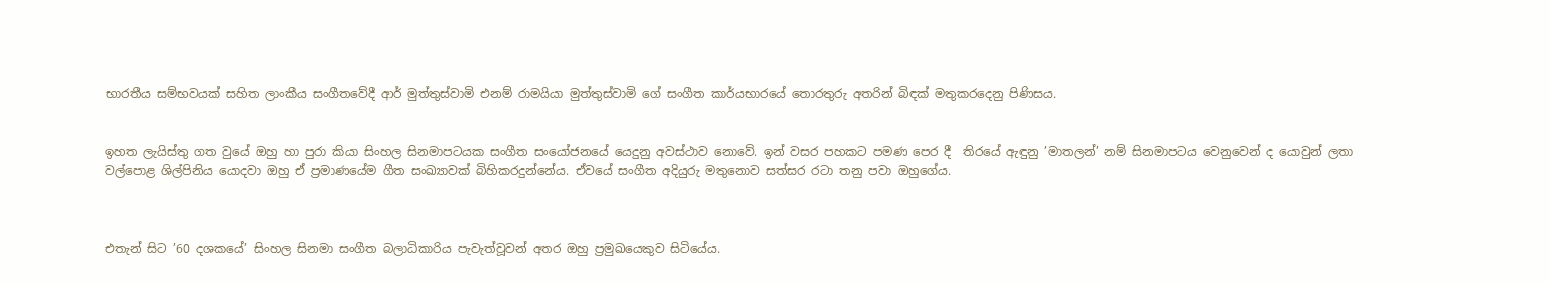භාරතීය සම්භවයක් සහිත ලාංකීය සංගීතවේදී ආර් මුත්තුස්වාමි එනම් රාමයියා මුත්තුස්වාමි ගේ සංගීත කාර්යභාරයේ තොරතුරු අතරින් බිඳක් මතුකරදෙනු පිණිසය.


ඉහත ලැයිස්තු ගත වුයේ ඔහු හා පුරා කියා සිංහල සිනමාපටයක සංගීත සංයෝජනයේ යෙදුනු අවස්ථාව නොවේ. ඉන් වසර පහකට පමණ පෙර දී  තිරයේ ඇඳුනු ’මාතලන්’ නම් සිනමාපටය වෙනුවෙන් ද යොවුන් ලතා වල්පොළ ශිල්පිනිය යොදවා ඔහු ඒ ප්‍රමාණයේම ගීත සංඛ්‍යාවක් බිහිකරදුන්නේය. ඒවයේ සංගීත අදියුරු මතුනොව සත්සර රටා තනු පවා ඔහුගේය.



එතැන් සිට ’60 දශකයේ’ සිංහල සිනමා සංගීත බලාධිකාරිය පැවැත්වූවන් අතර ඔහු ප්‍රමුඛයෙකුව සිටියේය.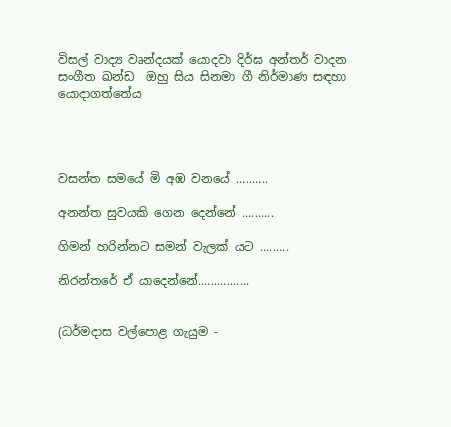විසල් වාද්‍ය වෘන්දයක් යොදවා දිර්ඝ අන්තර් වාදන සංගීත ඛන්ඩ  ඔහු සිය සිනමා ගී නිර්මාණ සඳහා යොදාගත්තේය




වසන්ත සමයේ මි අඹ වනයේ ..........

අනන්ත සුවයකි ගෙන දෙන්නේ ..........

ගිමන් හරින්නට සමන් වැලක් යට .........

නිරන්තරේ ඒ යාදෙන්නේ................


(ධර්මදාස වල්පොළ ගැයුම -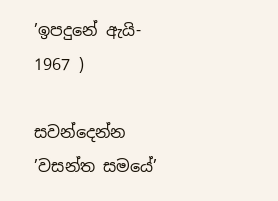’ඉපදුනේ ඇයි- 1967 )

සවන්දෙන්න ’වසන්ත සමයේ’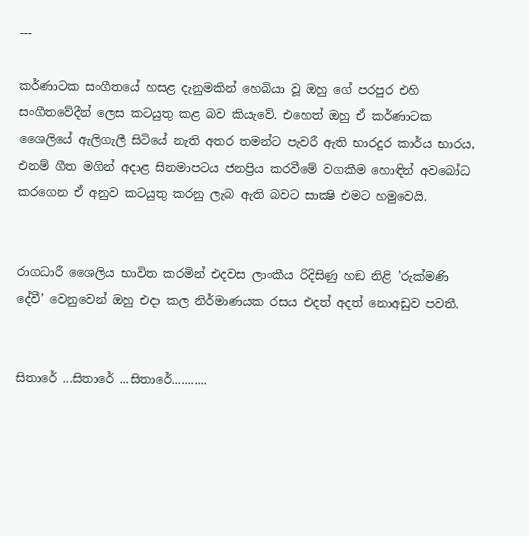---

කර්ණාටක සංගීතයේ හසළ දැනුමකින් හෙබියා වූ ඔහු ගේ පරපුර එහි සංගීතවේදීන් ලෙස කටයුතු කළ බව කියැවේ. එහෙත් ඔහු ඒ කර්ණාටක ශෛලියේ ඇලිගැලී සිටියේ නැති අතර තමන්ට පැවරී ඇති භාරදුර කාර්ය භාරය, එනම් ගීත මගින් අදාළ සිනමාපටය ජනප්‍රිය කරවීමේ වගකීම හොඳින් අවබෝධ කරගෙන ඒ අනුව කටයුතු කරනු ලැබ ඇති බවට සාක්‍ෂි එමට හමුවෙයි.


රාගධාරී ශෛලිය භාවිත කරමින් එදවස ලාංකීය රිදිසිණු හඞ නිළි ’රුක්මණි දේවී’ වෙනුවෙන් ඔහු එදා කල නිර්මාණයක රසය එදත් අදත් නොඅඩුව පවතී.


සිතාරේ ...සිතාරේ ...සිතාරේ...........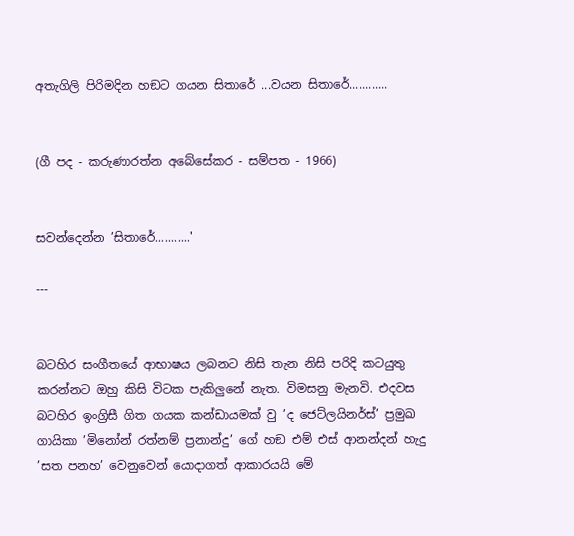අතැගිලි පිරිමදින හඞට ගයන සිතාරේ ...වයන සිතාරේ............


(ගී පද - කරුණාරත්න අබේසේකර - සම්පත - 1966)


සවන්දෙන්න ’සිතාරේ...........'

---


බටහිර සංගීතයේ ආභාෂය ලබනට නිසි තැන නිසි පරිදි කටයුතු කරන්නට ඔහු කිසි විටක පැකිලුනේ නැත. විමසනු මැනවි. එදවස බටහිර ඉංග්‍රිසී ගිත ගයක කන්ඩායමක් වු ’ද ජෙට්ලයිනර්ස්’ ප්‍රමුඛ ගායිකා ’මිනෝන් රත්නම් ප්‍රනාන්දු’ ගේ හඞ එම් එස් ආනන්දන් හැදු  ’සත පනහ’ වෙනුවෙන් යොදාගත් ආකාරයයි මේ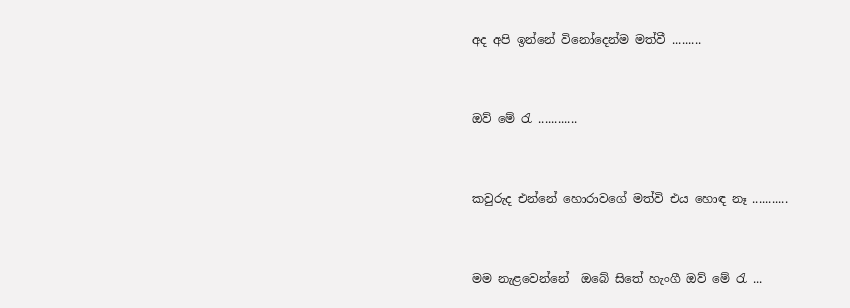අද අපි ඉන්නේ විනෝදෙන්ම මත්වී .........


ඔව් මේ රැ ............


කවුරුද එන්නේ හොරාවගේ මත්වි එය හොඳ නෑ ...........


මම නැළවෙන්නේ  ඔබේ සිතේ හැංගී ඔව් මේ රැ ...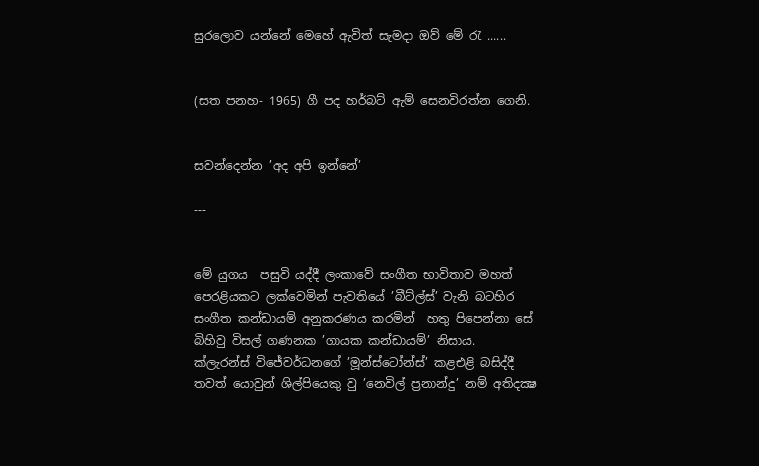සුරලොව යන්නේ මෙහේ ඇවිත් සැමදා ඔව් මේ රැ ......


(සත පනහ- 1965) ගී පද හර්බට් ඇම් සෙනවිරත්න ගෙනි.


සවන්දෙන්න ’අද අපි ඉන්නේ’

---


මේ යුගය  පසුවි යද්දී ලංකාවේ සංගීත භාවිතාව මහත් පෙරළියකට ලක්වෙමින් පැවතියේ ’බීට්ල්ස්’ වැනි බටහිර සංගීත කන්ඩායම් අනුකරණය කරමින්  හතු පිපෙන්නා සේ බිහිවු විසල් ගණනක ’ගායක කන්ඩායම්’ නිසාය.  ක්ලැරන්ස් විජේවර්ධනගේ ’මූන්ස්ටෝන්ස්’ කළඑළි බසිද්දී තවත් යොවුන් ශිල්පියෙකු වු ’නෙවිල් ප්‍රනාන්දු’ නම් අතිදක්‍ෂ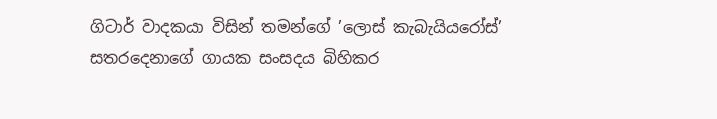ගිටාර් වාදකයා විසින් තමන්ගේ ’ලොස් කැබැයියරෝස්’ සතරදෙනාගේ ගායක සංසදය බිහිකර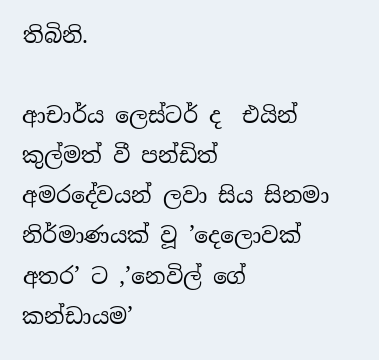තිබිනි.

ආචාර්ය ලෙස්ටර් ද  එයින් කුල්මත් වී පන්ඩිත් අමරදේවයන් ලවා සිය සිනමා නිර්මාණයක් වූ ’දෙලොවක් අතර’ ට ,’නෙවිල් ගේ කන්ඩායම’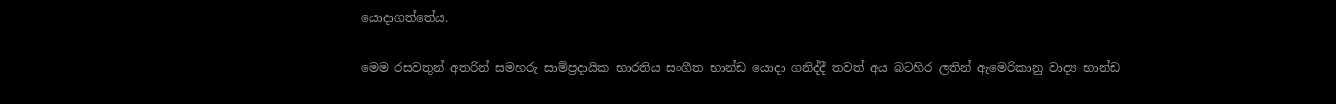යොදාගත්තේය.

මෙම රසවතුන් අතරින් සමහරු සාම්ප්‍රදායික භාරතිය සංගීත භාන්ඩ යොදා ගනිද්දී තවත් අය බටහිර ලතින් ඇමෙරිකානු වාද්‍ය භාන්ඩ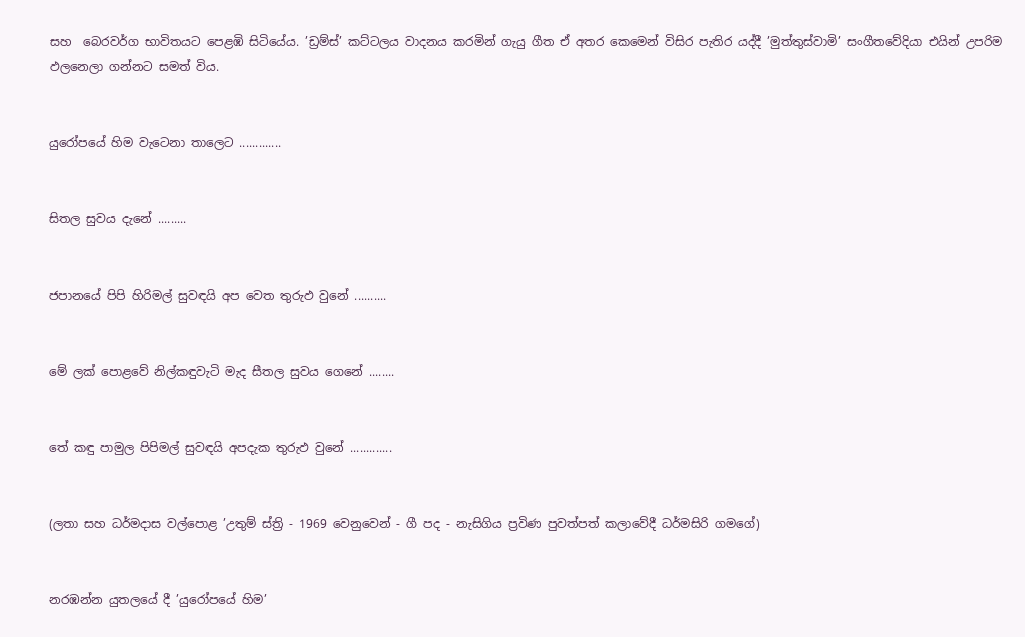සහ  බෙරවර්ග භාවිතයට පෙළඹි සිටියේය. ’ඩ්‍රම්ස්’ කට්ටලය වාදනය කරමින් ගැයු ගීත ඒ අතර කෙමෙන් විසිර පැතිර යද්දී ’මුත්තුස්වාමි’ සංගීතවේදියා එයින් උපරිම ඵලනෙලා ගන්නට සමත් විය.


යුරෝපයේ හිම වැටෙනා තාලෙට .............


සිතල සුවය දැනේ .........


ජපානයේ පිපි හිරිමල් සුවඳයි අප වෙත තුරුඵ වුනේ ..........


මේ ලක් පොළවේ නිල්කඳුවැටි මැද සීතල සුවය ගෙනේ ........


තේ කඳු පාමුල පිපිමල් සුවඳයි අපදැක තුරුඵ වුනේ .............


(ලතා සහ ධර්මදාස වල්පොළ ’උතුම් ස්ත්‍රි - 1969 වෙනුවෙන් - ගී පද - නැසිගිය ප්‍රවිණ පුවත්පත් කලාවේදී ධර්මසිරි ගමගේ)


නරඹන්න යුතලයේ දී ’යුරෝපයේ හිම’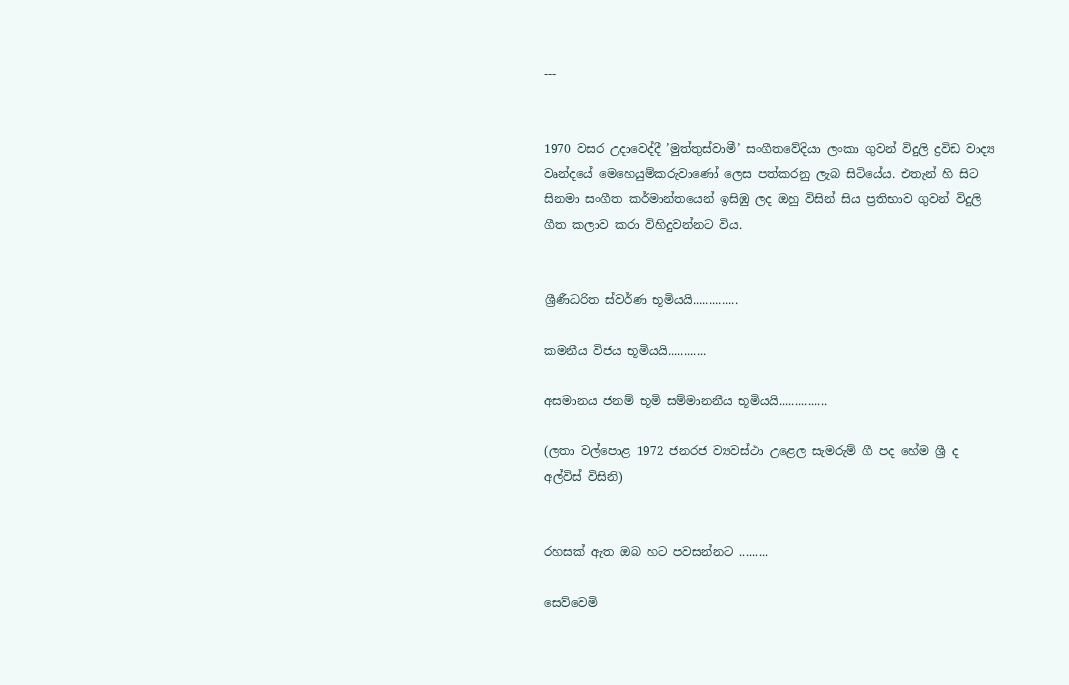---


1970 වසර උදාවෙද්දී ’මුත්තුස්වාමී’ සංගීතවේදියා ලංකා ගුවන් විදුලි ද්‍රවිඩ වාද්‍ය වෘන්දයේ මෙහෙයුම්කරුවාණෝ ලෙස පත්කරනු ලැබ සිටියේය. එතැන් හි සිට සිනමා සංගීත කර්මාන්තයෙන් ඉසිඹු ලද ඔහු විසින් සිය ප්‍රතිභාව ගුවන් විදුලි ගීත කලාව කරා විහිදුවන්නට විය.


ශ්‍රීණීධරිත ස්වර්ණ භූමියයි..............

කමනීය විජය භූමියයි............

අසමානය ජනම් භූමි සම්මානනීය භූමියයි...............

(ලතා වල්පොළ 1972 ජනරජ ව්‍යවස්ථා උළෙල සැමරුම් ගී පද හේම ශ්‍රී ද අල්විස් විසිනි)


රහසක් ඇත ඔබ හට පවසන්නට .........

සෙව්වෙමි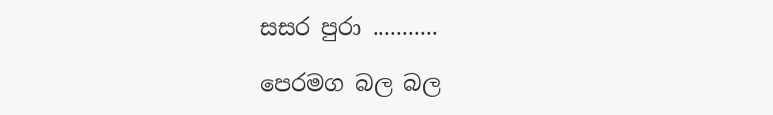සසර පුරා ...........

පෙරමග බල බල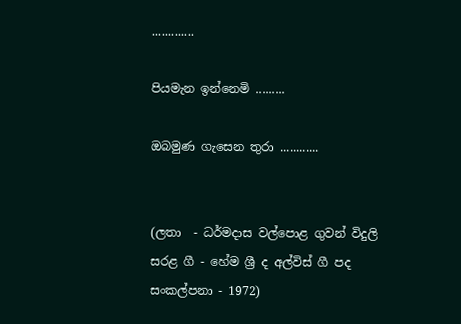.............

පියමැන ඉන්නෙමි .........

ඔබමුණ ගැසෙන තුරා ............


(ලතා  - ධර්මදාස වල්පොළ ගුවන් විදුලි සරළ ගී - හේම ශ්‍රී ද අල්විස් ගී පද සංකල්පනා - 1972)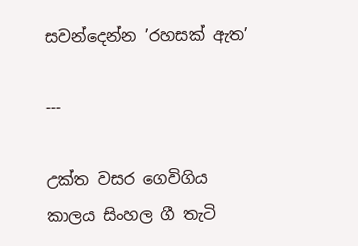සවන්දෙන්න ’රහසක් ඇත’

---

උක්ත වසර ගෙවිගිය කාලය සිංහල ගී තැටි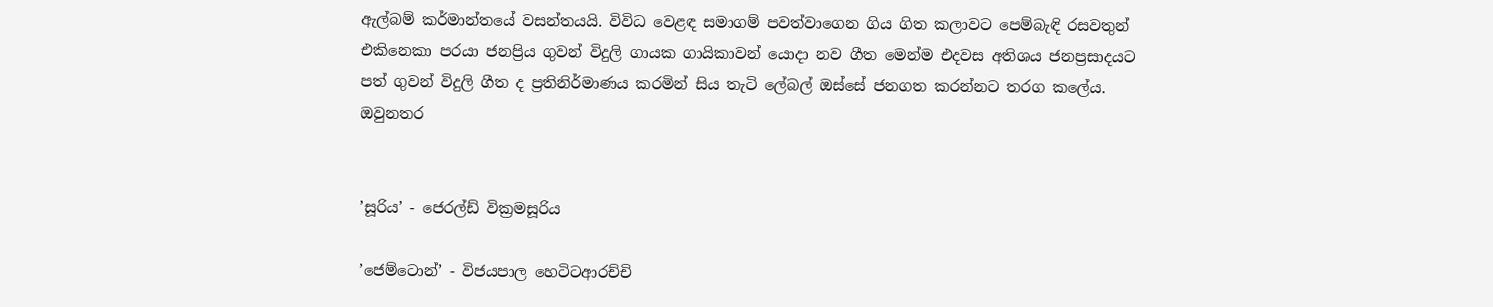ඇල්බම් කර්මාන්තයේ වසන්තයයි. විවිධ වෙළඳ සමාගම් පවත්වාගෙන ගිය ගිත කලාවට පෙම්බැඳි රසවතුන් එකිනෙකා පරයා ජනප්‍රිය ගුවන් විදුලි ගායක ගායිකාවන් යොදා නව ගීත මෙන්ම එදවස අතිශය ජනප්‍රසාදයට පත් ගුවන් විදුලි ගීත ද ප්‍රතිනිර්මාණය කරමින් සිය තැටි ලේබල් ඔස්සේ ජනගත කරන්නට තරග කලේය. ඔවුනතර


’සූරිය’ - ජෙරල්ඩ් වික්‍රමසූරිය

’ජෙම්ටොන්’ - විජයපාල හෙටිටආරච්චි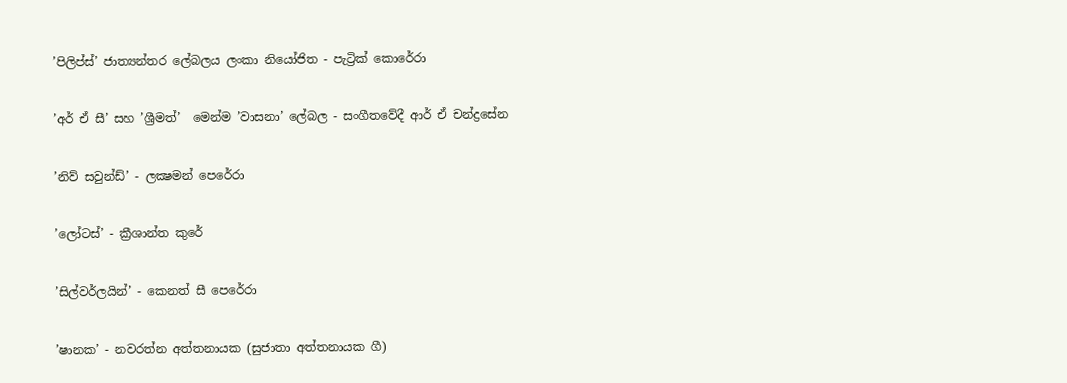’පිලිප්ස්’ ජාත්‍යන්තර ලේබලය ලංකා නියෝජිත - පැට්‍රික් කොරේරා

’අර් ඒ සී’ සහ ’ශ්‍රීමත්’  මෙන්ම ’වාසනා’ ලේබල - සංගීතවේදී ආර් ඒ චන්ද්‍රසේන

’නිව් සවුන්ඩ්’ - ලක්‍ෂමන් පෙරේරා

’ලෝටස්’ - ක්‍රීශාන්ත කුරේ

’සිල්වර්ලයින්’ - කෙනත් සී පෙරේරා

’ෂානක’ - නවරත්න අත්තනායක (සුජාතා අත්තනායක ගී)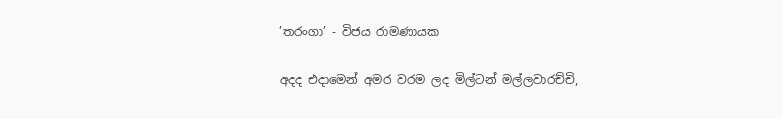’තරංගා’ - විජය රාමණායක

අදද එදාමෙන් අමර වරම ලද මිල්ටන් මල්ලවාරච්චි,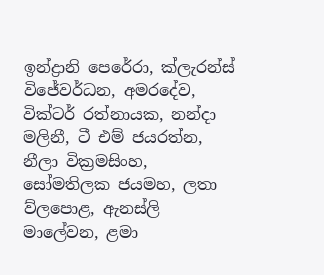ඉන්ද්‍රානි පෙරේරා, ක්ලැරන්ස් විජේවර්ධන, අමරදේව, වික්ටර් රත්නායක, නන්දා මලිනී, ටී එම් ජයරත්න, නීලා වික්‍රමසිංහ, සෝමතිලක ජයමහ, ලතා ව්ලපොළ, ඇනස්ලි මාලේවන, ළමා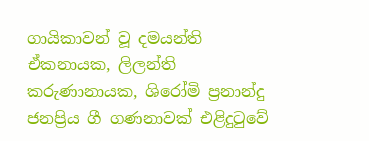ගායිකාවන් වූ දමයන්ති ඒකනායක, ලිලන්ති කරුණානායක, ශිරෝමි ප්‍රනාන්දු ජනප්‍රිය ගී ගණනාවක් එළිදුටුවේ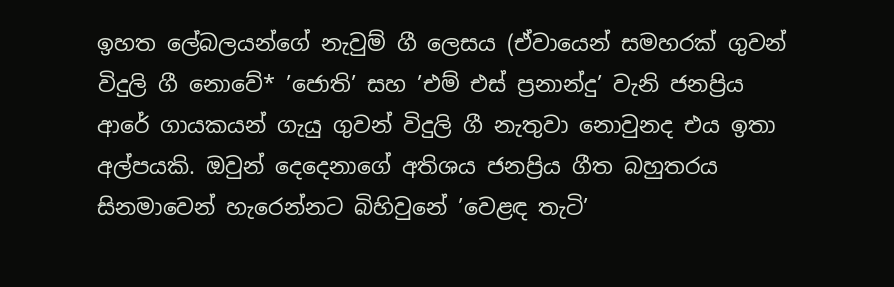ඉහත ලේබලයන්ගේ නැවුම් ගී ලෙසය (ඒවායෙන් සමහරක් ගුවන් විදුලි ගී නොවේ* ’ජොති’ සහ ’එම් එස් ප්‍රනාන්දු’ වැනි ජනප්‍රිය ආරේ ගායකයන් ගැයු ගුවන් විදුලි ගී නැතුවා නොවුනද එය ඉතා අල්පයකි. ඔවුන් දෙදෙනාගේ අතිශය ජනප්‍රිය ගීත බහුතරය සිනමාවෙන් හැරෙන්නට බිහිවුනේ ’වෙළඳ තැටි’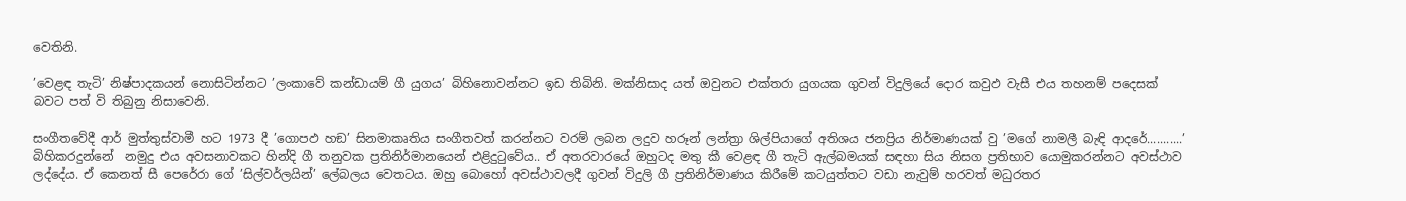වෙතිනි.

’වෙළඳ තැටි’ නිෂ්පාදකයන් නොසිටින්නට ’ලංකාවේ කන්ඩායම් ගී යුගය’ බිහිනොවන්නට ඉඩ තිබිනි. මක්නිසාද යත් ඔවුනට එක්තරා යුගයක ගුවන් විදුලියේ දොර කවුඵ වැසී එය තහනම් පදෙසක් බවට පත් වි තිබුනු නිසාවෙනි.

සංගීතවේදී ආර් මුත්තුස්වාමී හට 1973 දී ’ගොපඵ හඞ’ සිනමාකෘතිය සංගීතවත් කරන්නට වරම් ලබන ලදුව හරූන් ලන්ත්‍රා ශිල්පියාගේ අතිශය ජනප්‍රිය නිර්මාණයක් වු ’මගේ නාමලී බැඳි ආදරේ...........’ බිහිකරදුන්නේ  නමුදු එය අවසනාවකට හින්දි ගී තනුවක ප්‍රතිනිර්මානයෙන් එළිදුටුවේය.. ඒ අතරවාරයේ ඔහුටද මතු කී වෙළඳ ගී තැටි ඇල්බමයක් සඳහා සිය නිසග ප්‍රතිභාව යොමුකරන්නට අවස්ථාව ලද්දේය. ඒ කෙනත් සී පෙරේරා ගේ ’සිල්වර්ලයින්’ ලේබලය වෙතටය. ඔහු බොහෝ අවස්ථාවලදී ගුවන් විදුලි ගී ප්‍රතිනිර්මාණය කිරීමේ කටයුත්තට වඩා නැවුම් හරවත් මධුරතර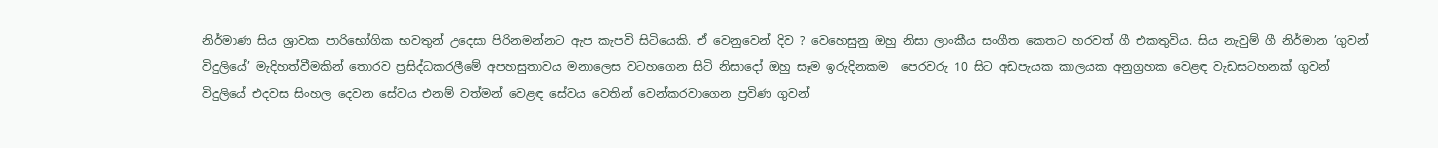නිර්මාණ සිය ශ්‍රාවක පාරිභෝගික භවතුන් උදෙසා පිරිනමන්නට ඇප කැපවි සිටියෙකි. ඒ වෙනුවෙන් දිව ? වෙහෙසුනු ඔහු නිසා ලාංකීය සංගීත කෙතට හරවත් ගී එකතුවිය. සිය නැවුම් ගී නිර්මාන ’ගුවන් විදුලියේ’ මැදිහත්වීමකින් තොරව ප්‍රසිද්ධකරලීමේ අපහසුතාවය මනාලෙස වටහගෙන සිටි නිසාදෝ ඔහු සෑම ඉරුදිනකම  පෙරවරු 10 සිට අඩපැයක කාලයක අනුග්‍රහක වෙළඳ වැඩසටහනක් ගුවන් විදුලියේ එදවස සිංහල දෙවන සේවය එනම් වත්මන් වෙළඳ සේවය වෙතින් වෙන්කරවාගෙන ප්‍රවිණ ගුවන්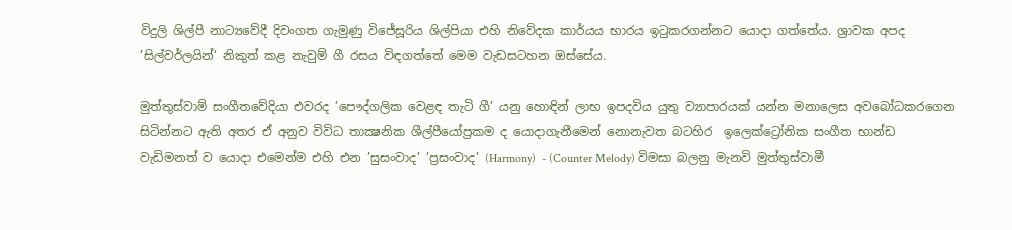විදුලි ශිල්පී නාට්‍යවේදී දිවංගත ගැමුණු විජේසූරිය ශිල්පියා එහි නිවේදක කාර්යය භාරය ඉටුකරගන්නට යොදා ගත්තේය. ශ්‍රාවක අපද ’සිල්වර්ලයින්’ නිකුත් කළ නැවුම් ගී රසය විඳගත්තේ මෙම වැඩසටහන ඔස්සේය.

මුත්තුස්වාම් සංගීතවේදියා එවරද ’පෞද්ගලික වෙළඳ තැටි ගී’ යනු හොඳින් ලාභ ඉපදවිය යුතු ව්‍යාපාරයක් යන්න මනාලෙස අවබෝධකරගෙන සිටින්නට ඇති අතර ඒ අනුව විවිධ තාක්‍ෂනික ශීල්පීයෝප්‍රකම ද යොදාගැනීමෙන් නොනැවත බටහිර  ඉලෙක්ට්‍රෝනික සංගීත භාන්ඩ වැඩිමනත් ව යොදා එමෙන්ම එහි එන ’සුසංවාද’ ’ප්‍රසංවාද’ (Harmony)  - (Counter Melody) විමසා බලනු මැනවි මුත්තුස්වාමී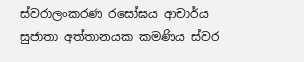ස්වරාලංකරණ රසෝඝය ආචාර්ය සුජාතා අත්තානයක කමණිය ස්වර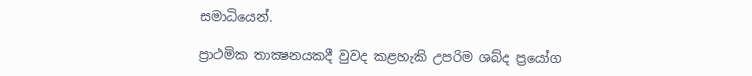සමාධියෙන්.

ප්‍රාථමික තාක්‍ෂනයකදී වුවද කළහැකි උපරිම ශබ්ද ප්‍රයෝග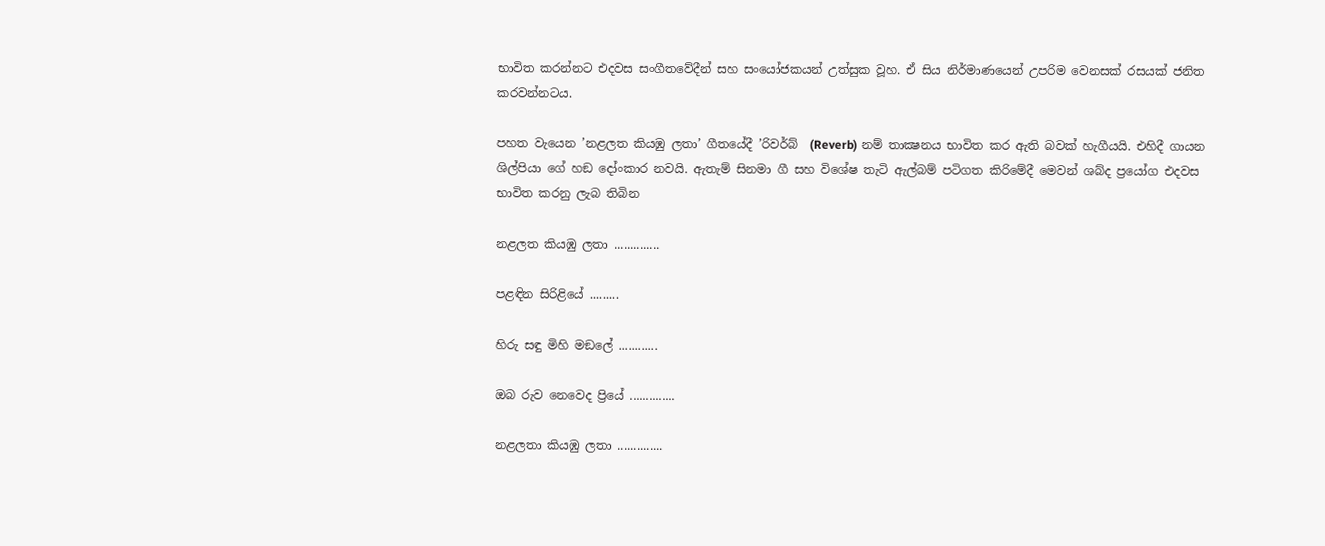භාවිත කරන්නට එදවස සංගීතවේදීන් සහ සංයෝජකයන් උත්සුක වූහ. ඒ සිය නිර්මාණයෙන් උපරිම වෙනසක් රසයක් ජනිත කරවන්නටය.

පහත වැයෙන ’නළලත කියඹු ලතා’ ගීතයේදී ’රිවර්බ්  (Reverb) නම් තාක්‍ෂනය භාවිත කර ඇති බවක් හැගීයයි. එහිදී ගායන ශිල්පියා ගේ හඞ දෝංකාර නවයි. ඇතැම් සිනමා ගී සහ විශේෂ තැටි ඇල්බම් පටිගත කිරිමේදී මෙවන් ශබ්ද ප්‍රයෝග එදවස භාවිත කරනු ලැබ තිබින

නළලත කියඹු ලතා ..............

පළඳින සිරිළියේ .........

හිරු සඳු මිහි මඞලේ ............

ඔබ රුව නෙවෙද ප්‍රියේ ..............

නළලතා කියඹු ලතා ..............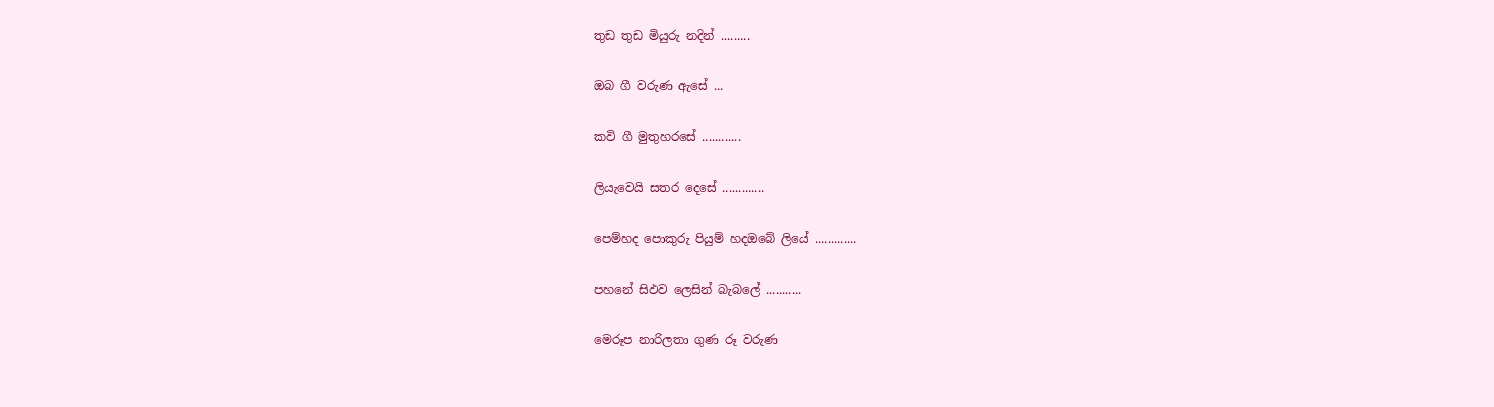තුඩ තුඩ මියුරු නදින් .........

ඔබ ගී වරුණ ඇසේ ...

කවි ගී මුතුහරසේ ............

ලියැවෙයි සතර දෙසේ .............

පෙම්හද පොකුරු පියුම් හදඔබේ ලියේ .............

පහනේ සිඵව ලෙසින් බැබලේ ...........

මෙරූප නාරිලතා ගුණ රූ වරුණ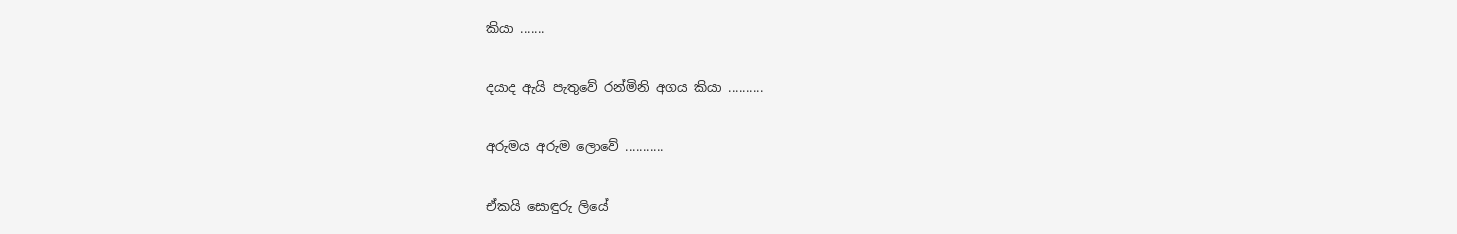කියා .......

දයාද ඇයි පැතුවේ රන්මිනි අගය කියා ..........

අරුමය අරුම ලොවේ ...........

ඒකයි සොඳුරු ලියේ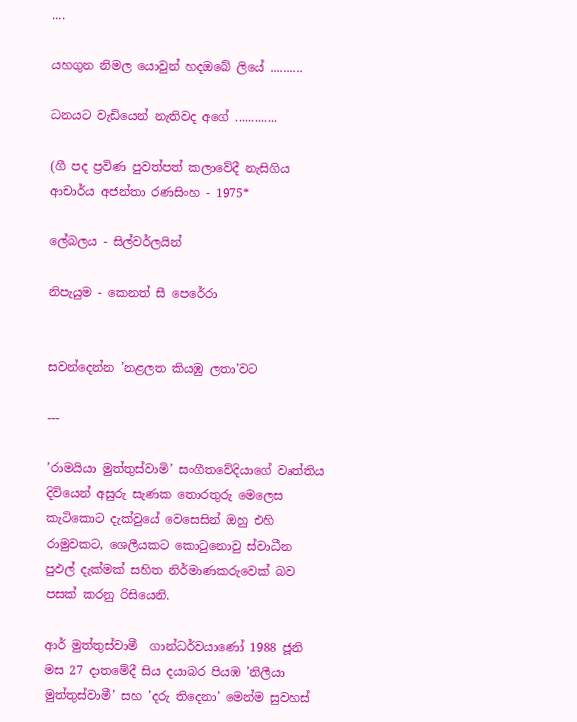....

යහගුන නිමල යොවුන් හදඔබේ ලියේ ..........

ධනයට වැඩියෙන් නැතිවද අගේ .............

(ගී පද ප්‍රවිණ පුවත්පත් කලාවේදී නැසිගිය ආචාර්ය අජන්තා රණසිංහ - 1975*

ලේබලය - සිල්වර්ලයින්

නිපැයුම - කෙනත් සී පෙරේරා


සවන්දෙන්න ’නළලත කියඹු ලතා’වට

---

’රාමයියා මුත්තුස්වාමි’ සංගීතවේදියාගේ වෘත්තිය දිවියෙන් අසුරු සැණක තොරතුරු මෙලෙස කැටිකොට දැක්වුයේ වෙසෙසින් ඔහු එහි රාමුවකට, ශෙලීයකට කොටුනොවු ස්වාධීන පුඵල් දැක්මක් සහිත නිර්මාණකරුවෙක් බව පසක් කරනු රිසියෙනි.

ආර් මුත්තුස්වාමී  ගාන්ධර්වයාණෝ 1988 ජූනි මස 27 දාතමේදී සිය දයාබර පියඹ ’නිලීයා මුත්තුස්වාමී’ සහ ’දරු තිදෙනා’ මෙන්ම සුවහස්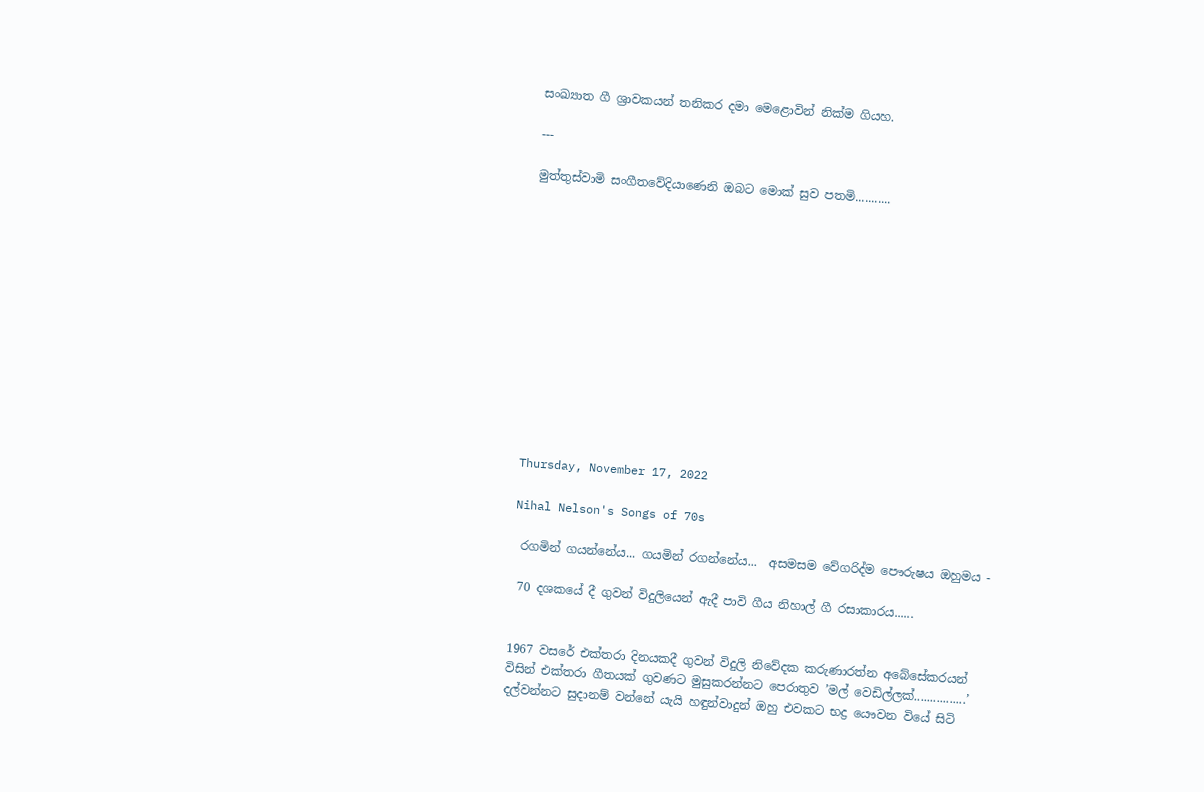සංඛ්‍යාත ගී ශ්‍රාවකයන් තනිකර දමා මෙළොවින් නික්ම ගියහ.

---

මුත්තුස්වාමි සංගීතවේදියාණෙනි ඔබට මොක් සුව පතමි...........













Thursday, November 17, 2022

Nihal Nelson's Songs of 70s

 රගමින් ගයන්නේය... ගයමින් රගන්නේය...  අසමසම වේගරිද්ම පෞරුෂය ඔහුමය -

 70 දශකයේ දී ගුවන් විදුලියෙන් ඇදී පාවි ගීය නිහාල් ගී රසාකාරය......


1967 වසරේ එක්තරා දිනයකදී ගුවන් විදුලි නිවේදක කරුණාරත්න අබේසේකරයන් විසින් එක්තරා ගීතයක් ගුවණට මුසුකරන්නට පෙරාතුව ’මල් වෙඩිල්ලක්................’ දල්වන්නට සුදානම් වන්නේ යැයි හඳුන්වාදුන් ඔහු එවකට භද්‍ර යෞවන වියේ සිටි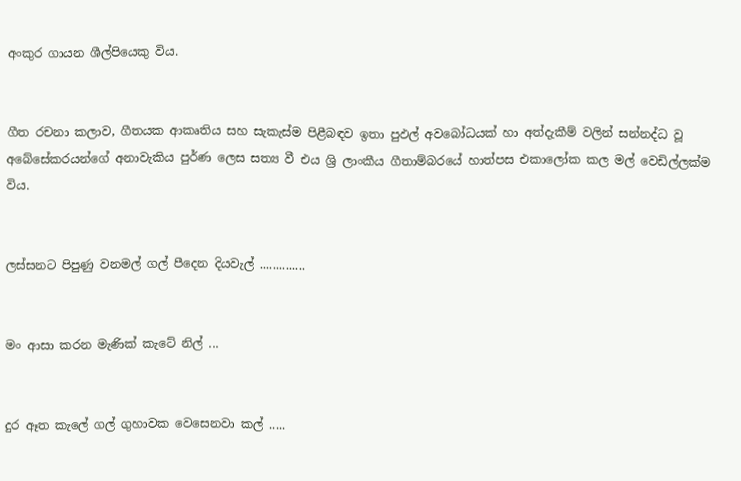අංකුර ගායන ශීල්පියෙකු විය.


ගීත රචනා කලාව, ගීතයක ආකෘතිය සහ සැකැස්ම පිළීබඳව ඉතා පුඵල් අවබෝධයක් හා අත්දැකීම් වලින් සන්නද්ධ වූ අබේසේකරයන්ගේ අනාවැකිය පුර්ණ ලෙස සත්‍ය වී එය ශ්‍රි ලාංකීය ගීතාම්බරයේ හාත්පස එකාලෝක කල මල් වෙඩිල්ලක්ම විය.


ලස්සනට පිපුණු වනමල් ගල් පීදෙන දියවැල් ..............


මං ආසා කරන මැණික් කැටේ නිල් ...


දුර ඈත කැලේ ගල් ගුහාවක වෙසෙනවා කල් .....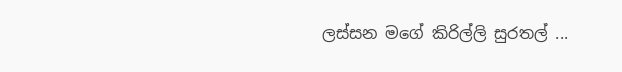ලස්සන මගේ කිරිල්ලි සුරතල් ...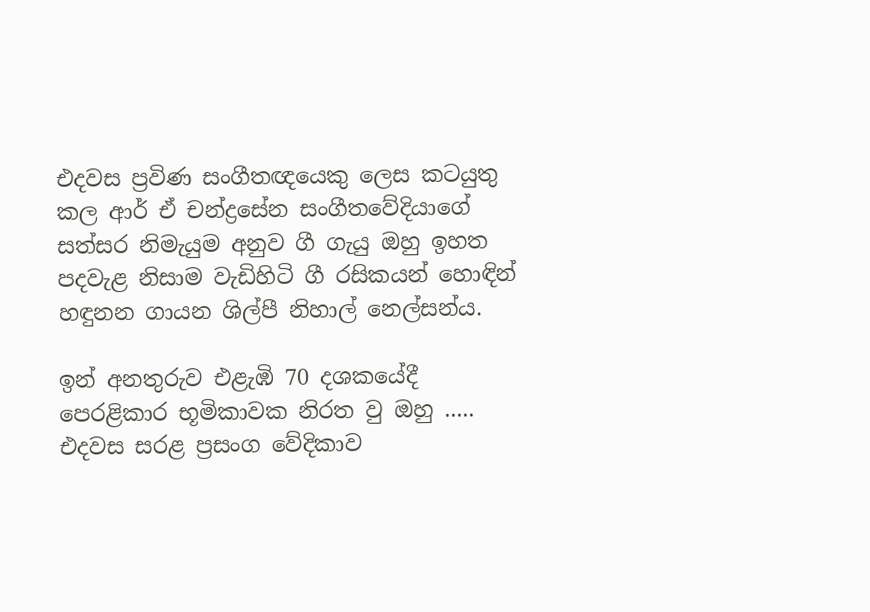එදවස ප්‍රවිණ සංගීතඥයෙකු ලෙස කටයුතු කල ආර් ඒ චන්ද්‍රසේන සංගීතවේදියාගේ සත්සර නිමැයුම අනුව ගී ගැයු ඔහු ඉහත පදවැළ නිසාම වැඩිහිටි ගී රසිකයන් හොඳින් හඳුනන ගායන ශිල්පී නිහාල් නෙල්සන්ය.

ඉන් අනතුරුව එළැඹි 70 දශකයේදී පෙරළිකාර භූමිකාවක නිරත වු ඔහු ..... එදවස සරළ ප්‍රසංග වේදිකාව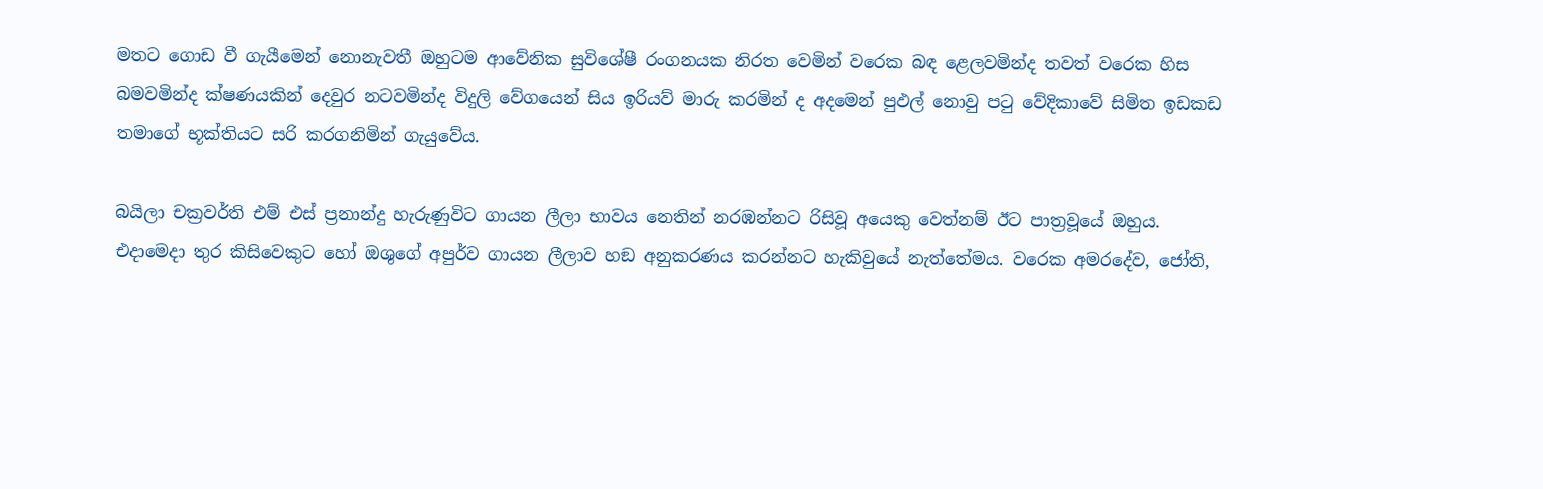මතට ගොඩ වී ගැයීමෙන් නොනැවතී ඔහුටම ආවේනික සුවිශේෂී රංගනයක නිරත වෙමින් වරෙක බඳ ළෙලවමින්ද තවත් වරෙක හිස බමවමින්ද ක්ෂණයකින් දෙවුර නටවමින්ද විදුලි වේගයෙන් සිය ඉරියව් මාරු කරමින් ද අදමෙන් පුඵල් නොවු පටු වේදිකාවේ සිමිත ඉඩකඩ තමාගේ භූක්තියට සරි කරගනිමින් ගැයුවේය.

බයිලා චක්‍රවර්ති එම් එස් ප්‍රනාන්දු හැරුණුවිට ගායන ලීලා භාවය නෙතින් නරඹන්නට රිසිවූ අයෙකු වෙත්නම් ඊට පාත්‍රවූයේ ඔහුය. එදාමෙදා තුර කිසිවෙකුට හෝ ඔශුගේ අපුර්ව ගායන ලීලාව හඞ අනුකරණය කරන්නට හැකිවුයේ නැත්තේමය. වරෙක අමරදේව, ජෝති,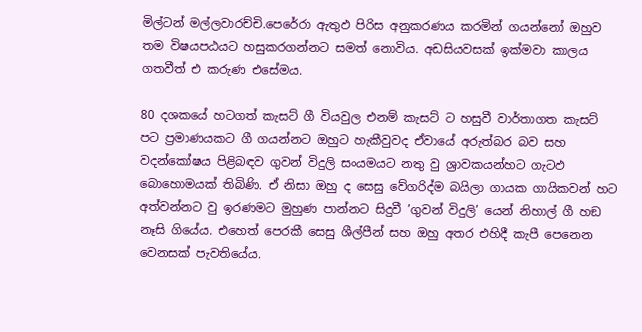මිල්ටන් මල්ලවාරච්චි.පෙරේරා ඇතුඵ පිරිස අනුකරණය කරමින් ගයන්නෝ ඔහුව තම විෂයපඨයට හසුකරගන්නට සමත් නොවිය. අඩසියවසක් ඉක්මවා කාලය ගතවීත් එ කරුණ එසේමය.

80 දශකයේ හටගත් කැසට් ගී වියවුල එනම් කැසට් ට හසුවී වාර්තාගත කැසට් පට ප්‍රමාණයකට ගී ගයන්නට ඔහුට හැකීවුවද ඒවායේ අරුත්බර බව සහ වදන්කෝෂය පිළිබඳව ගුවන් විදුලි සංයමයට නතු වු ශ්‍රාවකයන්හට ගැටඵ බොහොමයක් තිබිණි. ඒ නිසා ඔහු ද සෙසු වේගරිද්ම බයිලා ගායක ගායිකවන් හට අත්වන්නට වු ඉරණමට මුහුණ පාන්නට සිදුවී ’ගුවන් විදුලි’ යෙන් නිහාල් ගී හඞ නෑසි ගියේය. එහෙත් පෙරකී සෙසු ශීල්පීන් සහ ඔහු අතර එහිදී කැපී පෙනෙන වෙනසක් පැවතියේය.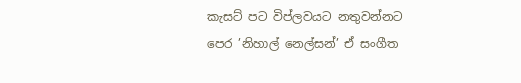කැසට් පට විප්ලවයට නතුවන්නට පෙර ’නිහාල් නෙල්සන්’ ඒ සංගීත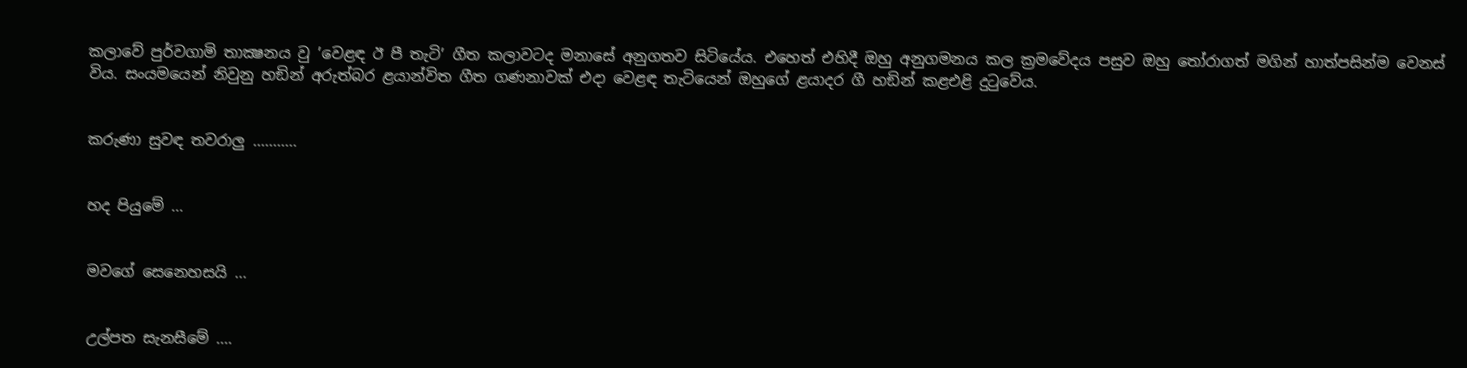කලාවේ පුර්වගාමි තාක්‍ෂනය වු ’වෙළඳ ඊ පී තැටි’ ගීත කලාවටද මනාසේ අනුගතව සිටියේය. එහෙත් එහිදී ඔහු අනුගමනය කල ක්‍රමවේදය පසුව ඔහු තෝරාගත් මගින් හාත්පසින්ම වෙනස් විය. සංයමයෙන් නිවුනු හඞින් අරුත්බර ළයාන්විත ගීත ගණනාවක් එදා වෙළඳ තැටියෙන් ඔහුගේ ළයාදර ගී හඞින් කළඑළි දුටුවේය.


කරුණා සුවඳ තවරාලු ...........


හද පියුමේ ...


මවගේ සෙනෙහසයි ...


උල්පත සැනසීමේ ....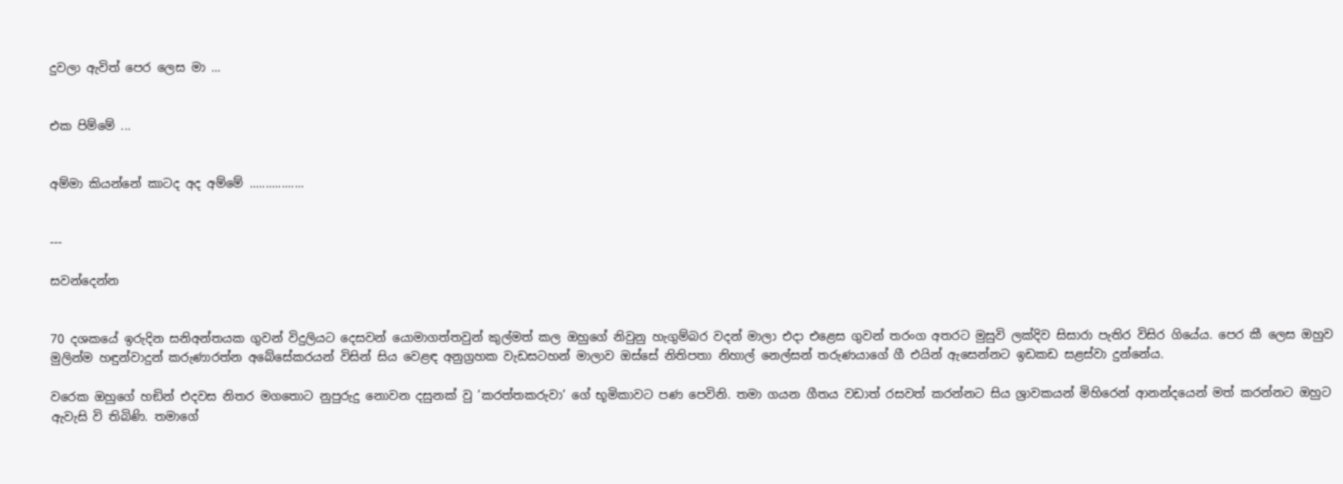දුවලා ඇවිත් පෙර ලෙස මා ...


එක පිම්මේ ...


අම්මා කියන්නේ කාටද අද අම්මේ .................


---

සවන්දෙන්න


70 දශකයේ ඉරුදින සනිඅන්තයක ගුවන් විදුලියට දෙසවන් යොමාගත්තවුන් කුල්මත් කල ඔහුගේ නිවුනු හැගුම්බර වදන් මාලා එදා එළෙස ගුවන් තරංග අතරට මුසුවි ලක්දිව සිසාරා පැතිර විසිර ගියේය. පෙර කී ලෙස ඔහුව මුලින්ම හඳුන්වාදුන් කරුණාරත්න අබේසේකරයන් විසින් සිය වෙළඳ අනුග්‍රහක වැඩසටහන් මාලාව ඔස්සේ නිතිපතා නිහාල් නෙල්සන් තරුණයාගේ ගී එයින් ඇසෙන්නට ඉඩකඩ සළස්වා දුන්නේය.

වරෙක ඔහුගේ හඞින් එදවස නිතර මගතොට නුපුරුදු නොවන දසුනක් වු ’කරත්තකරුවා’ ගේ භූමිකාවට පණ පෙවිනි. තමා ගයන ගීතය වඩාත් රසවත් කරන්නට සිය ශ්‍රාවකයන් මිහිරෙන් ආනන්දයෙන් මත් කරන්නට ඔහුට ඇවැසි වි තිබිණි. තමාගේ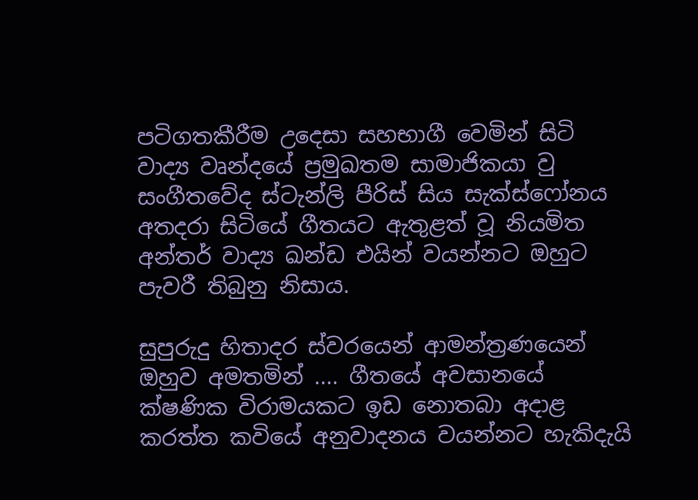පටිගතකීරීම උදෙසා සහභාගී වෙමින් සිටි වාද්‍ය වෘන්දයේ ප්‍රමුඛතම සාමාජිකයා වු සංගීතවේද ස්ටැන්ලි පීරිස් සිය සැක්ස්ෆෝනය අතදරා සිටියේ ගීතයට ඇතුළත් වූ නියමිත අන්තර් වාද්‍ය ඛන්ඩ එයින් වයන්නට ඔහුට පැවරී තිබුනු නිසාය.

සුපුරුදු හිතාදර ස්වරයෙන් ආමන්ත්‍රණයෙන් ඔහුව අමතමින් .... ගීතයේ අවසානයේ ක්ෂණික විරාමයකට ඉඩ නොතබා අදාළ කරත්ත කවියේ අනුවාදනය වයන්නට හැකිදැයි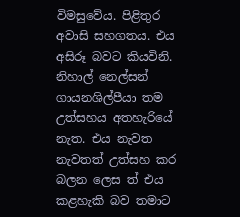විමසුවේය. පිළිතුර අවාසි සහගතය. එය අසිරූ බවට කියවිනි.  නිහාල් නෙල්සන් ගායනශිල්පීයා තම උත්සහය අතහැරියේ නැත. එය නැවත නැවතත් උත්සහ කර බලන ලෙස ත් එය කළහැකි බව තමාට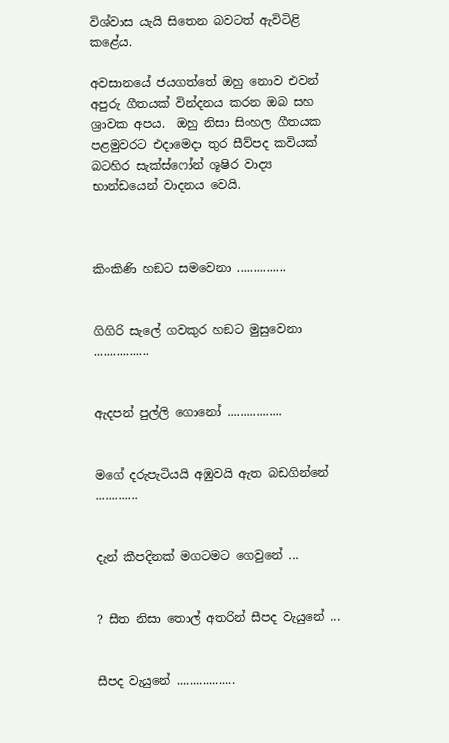විශ්වාස යැයි සිතෙන බවටත් ඇවිටිළි කළේය.

අවසානයේ ජයගත්තේ ඔහු නොව එවන් අපුරු ගීතයක් වින්දනය කරන ඔබ සහ ශ්‍රාවක අපය.  ඔහු නිසා සිංහල ගීතයක පළමුවරට එදාමෙදා තුර සීව්පද කවියක් බටහිර සැක්ස්ෆෝන් ශූෂිර වාද්‍ය භාන්ඩයෙන් වාදනය වෙයි.



කිංකිණි හඞට සමවෙනා ...............


ගිගිරි සැලේ ගවකුර හඞට මුසුවෙනා .................


ඇදපන් පුල්ලි ගොනෝ .................


මගේ දරුපැටියයි අඹුවයි ඇත බඩගින්නේ .............


දැන් කීපදිනක් මගටමට ගෙවුනේ ...


? සීත නිසා තොල් අතරින් සීපද වැයුනේ ...


සීපද වැයුනේ ..................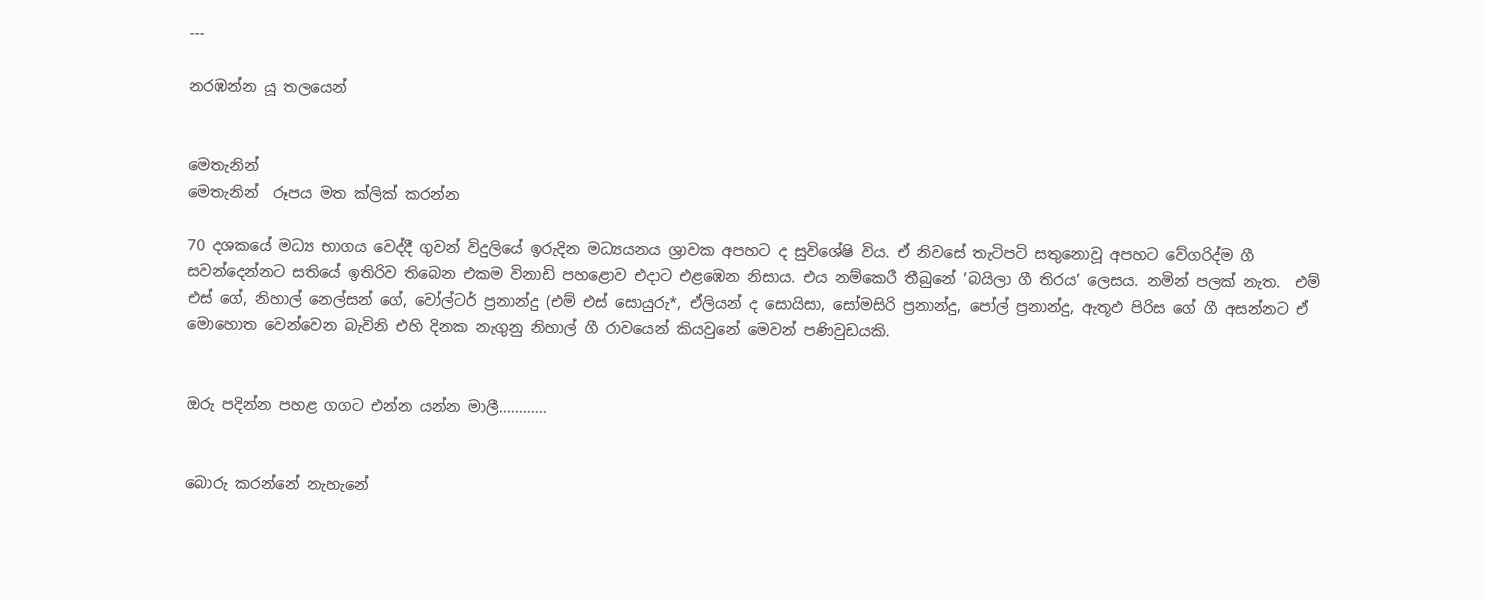---

නරඹන්න යූ තලයෙන්


මෙතැනින්
මෙතැනින්  රූපය මත ක්ලික් කරන්න

70 දශකයේ මධ්‍ය භාගය වෙද්දී ගුවන් විදුලියේ ඉරුදින මධ්‍යයනය ශ්‍රාවක අපහට ද සුවිශේෂි විය. ඒ නිවසේ තැටිපටි සතුනොවූ අපහට වේගරිද්ම ගී සවන්දෙන්නට සතියේ ඉතිරිව තිබෙන එකම විනාඩි පහළොව එදාට එළඹෙන නිසාය. එය නම්කෙරී තීබුනේ ’බයිලා ගී තිරය’ ලෙසය. නමින් පලක් නැත.  එම් එස් ගේ, නිහාල් නෙල්සන් ගේ, වෝල්ටර් ප්‍රනාන්දු (එම් එස් සොයුරු*, ඒලියන් ද සොයිසා, සෝමසිරි ප්‍රනාන්දු, පෝල් ප්‍රනාන්දු, ඇතූඵ පිරිස ගේ ගී අසන්නට ඒ මොහොත වෙන්වෙන බැවිනි එහි දිනක නැගුනු නිහාල් ගී රාවයෙන් කියවුනේ මෙවන් පණිවුඩයකි.


ඔරු පදින්න පහළ ගගට එන්න යන්න මාලී............


බොරු කරන්නේ නැහැනේ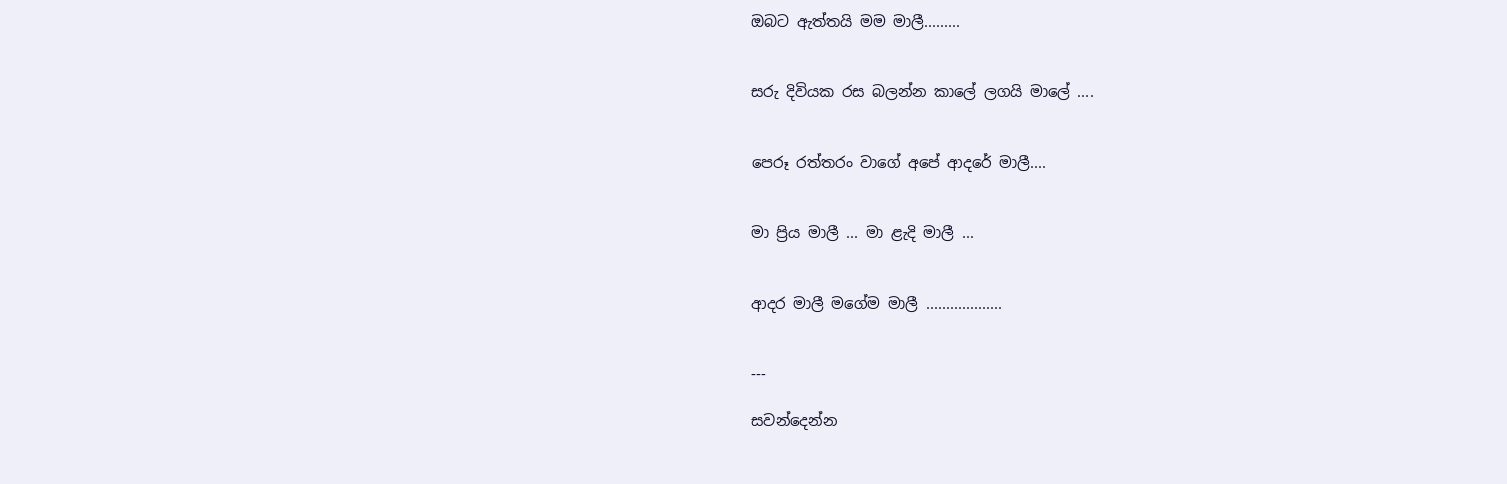ඔබට ඇත්තයි මම මාලී.........


සරු දිවියක රස බලන්න කාලේ ලගයි මාලේ ....


පෙරූ රත්තරං වාගේ අපේ ආදරේ මාලී....


මා ප්‍රිය මාලී ... මා ළැදි මාලී ...


ආදර මාලී මගේම මාලී ...................


---

සවන්දෙන්න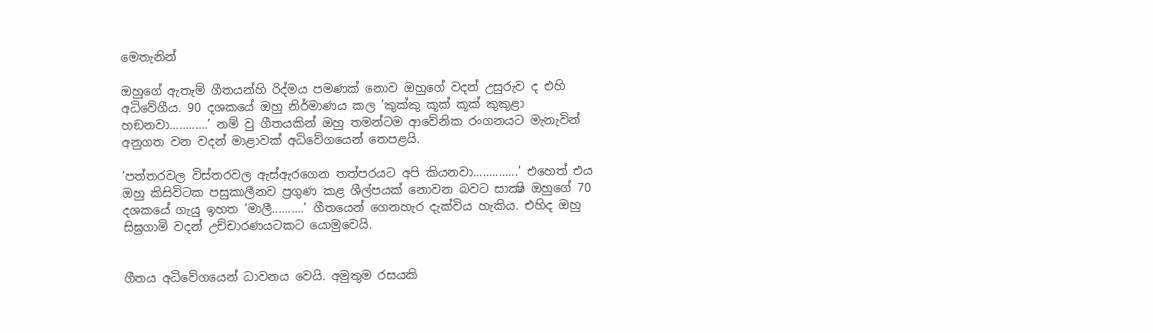මෙතැනින්

ඔහුගේ ඇතැම් ගීතයන්හි රිද්මය පමණක් නොව ඔහුගේ වදන් උසුරුව ද එහි අධිවේගීය. 90 දශකයේ ඔහු නිර්මාණය කල ’කුක්කු කූක් කූක් කුකුළා හඞනවා............’ නම් වු ගීතයකින් ඔහු තමන්ටම ආවේනික රංගනයට මැනැවින් අනුගත වන වදන් මාළාවක් අධිවේගයෙන් තෙපළයි.

’පත්තරවල විස්තරවල ඇස්ඇරගෙන තත්පරයට අපි කියනවා..............’ එහෙත් එය ඔහු කිසිවිටක පසුකාලීනව ප්‍රගුණ කළ ශීල්පයක් නොවන බවට සාක්‍ෂි ඔහුගේ 70 දශකයේ ගැයු ඉහත ’මාලී..........’ ගීතයෙන් ගෙනහැර දැක්විය හැකිය. එහිද ඔහු සිඝ්‍රගාමි වදන් උච්චාරණයටකට යොමුවෙයි.


ගීතය අධිවේගයෙන් ධාවනය වෙයි. අමුතුම රසයකි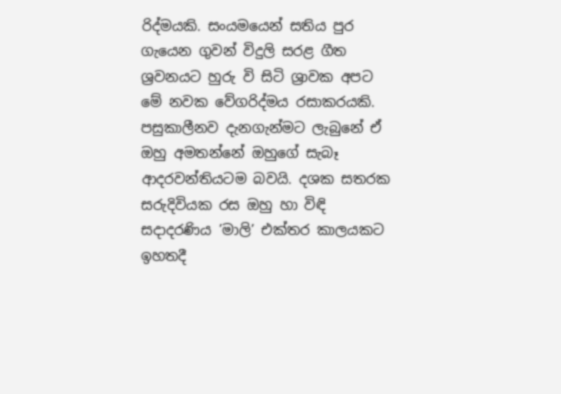රිද්මයකි. සංයමයෙන් සතිය පුර ගැයෙන ගුවන් විදුලි සරළ ගීත ශ්‍රවනයට හුරු වි සිටි ශ්‍රාවක අපට මේ නවක වේගරිද්මය රසාකරයකි. පසුකාලීනව දැනගැන්මට ලැබුනේ ඒ ඔහු අමතන්නේ ඔහුගේ සැබෑ ආදරවන්තියටම බවයි. දශක සතරක සරුදිවියක රස ඔහු හා විඳි සදාදරණිය ’මාලි’ එක්තර කාලයකට ඉහතදී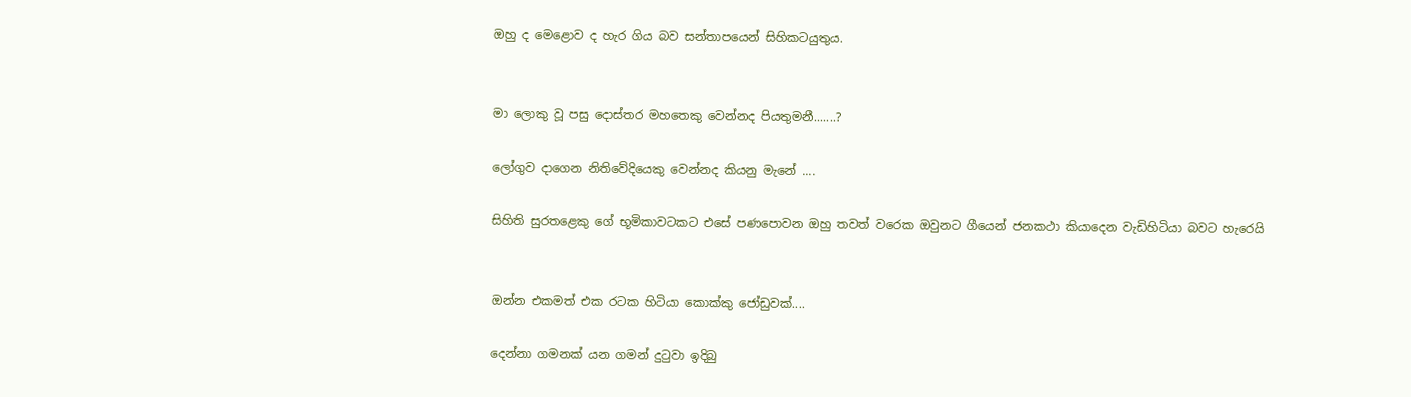ඔහු ද මෙළොව ද හැර ගිය බව සන්තාපයෙන් සිහිකටයුතුය.


මා ලොකු වූ පසු දොස්තර මහතෙකු වෙන්නද පියතුමනී.......?

ලෝගුව දාගෙන නිතිවේදියෙකු වෙන්නද කියනු මැනේ ....

සිහිති සුරතළෙකු ගේ භූමිකාවටකට එසේ පණපොවන ඔහු තවත් වරෙක ඔවුනට ගීයෙන් ජනකථා කියාදෙන වැඩිහිටියා බවට හැරෙයි


ඔන්න එකමත් එක රටක හිටියා කොක්කු ජෝඩුවක්....

දෙන්නා ගමනක් යන ගමන් දුටුවා ඉදිබු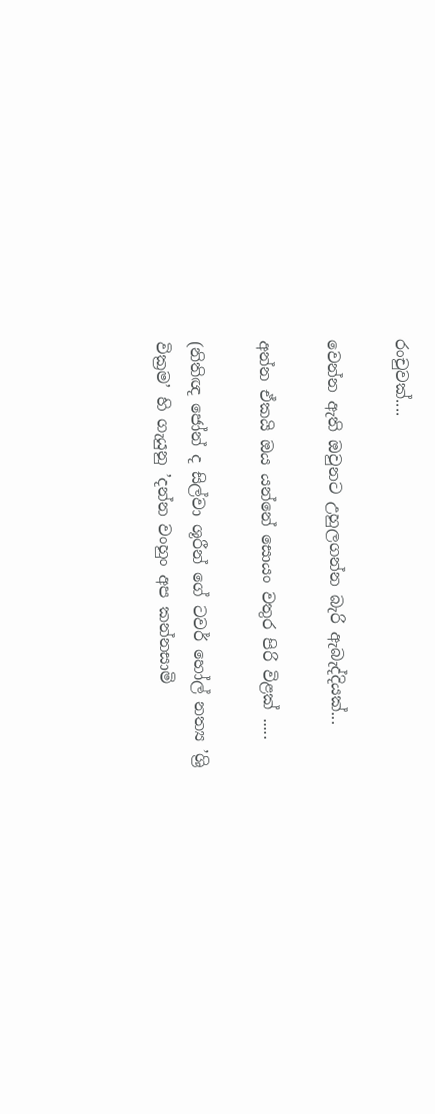රංචුවක්....

වෙන්න ඇති ඔවුනට උහුලගන්න බැරි ඇබැද්දියක්...

අන්න ඒකයි ඔය යන්නේ සොයං වතුර පිරි විළක් .....

(නිතිඥ ජෝන් ද සිල්වා ශූරීන් ගේ ටවර් හෝල් නත්‍ය ’ශ්‍රි වික්‍රම’ හි ගැයුනු ’දන්න වංහුං අප කන්නසාමි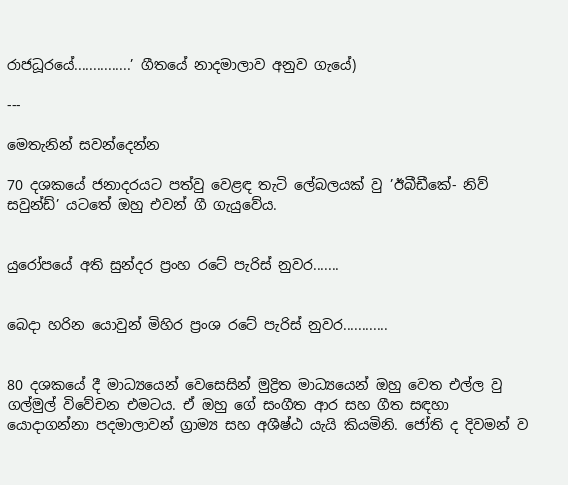රාජධූරයේ...............’ ගීතයේ නාදමාලාව අනුව ගැයේ)

---

මෙතැනින් සවන්දෙන්න

70 දශකයේ ජනාදරයට පත්වු වෙළඳ තැටි ලේබලයක් වු ’ඊබීඩීකේ- නිව් සවුන්ඩ්’ යටතේ ඔහු එවන් ගී ගැයුවේය.


යුරෝපයේ අති සුන්දර ප්‍රංහ රටේ පැරිස් නුවර.......


බෙදා හරින යොවුන් මිහිර ප්‍රංශ රටේ පැරිස් නුවර............


80 දශකයේ දී මාධ්‍යයෙන් වෙසෙසින් මුද්‍රිත මාධ්‍යයෙන් ඔහු වෙත එල්ල වු ගල්මුල් විවේචන එමටය. ඒ ඔහු ගේ සංගීත ආර සහ ගීත සඳහා යොදාගන්නා පදමාලාවන් ග්‍රාම්‍ය සහ අශීෂ්ඨ යැයි කියමිනි. ජෝති ද දිවමන් ව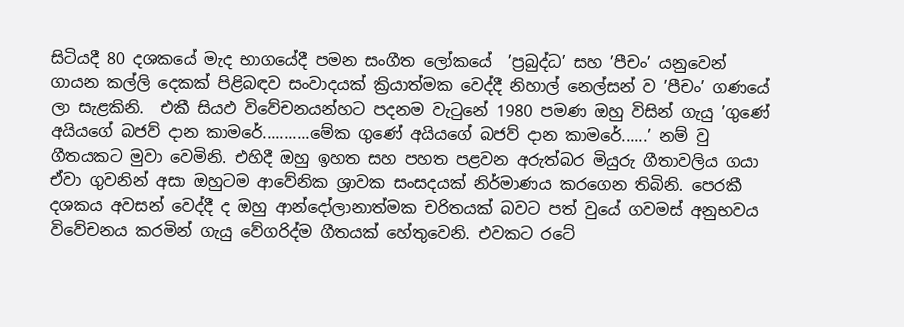සිටියදී 80 දශකයේ මැද භාගයේදී පමන සංගීත ලෝකයේ  ’ප්‍රබුද්ධ’ සහ ’පීචං’ යනුවෙන් ගායන කල්ලි දෙකක් පිළිබඳව සංවාදයක් ක්‍රියාත්මක වෙද්දී නිහාල් නෙල්සන් ව ’පීචං’ ගණයේ ලා සැළකිනි.  එකී සියඵ විවේචනයන්හට පදනම වැටුනේ 1980 පමණ ඔහු විසින් ගැයු ’ගුණේ අයියගේ බජව් දාන කාමරේ...........මේක ගුණේ අයියගේ බජව් දාන කාමරේ......’ නම් වු ගීතයකට මුවා වෙමිනි. එහිදී ඔහු ඉහත සහ පහත පළවන අරුත්බර මියුරු ගීතාවලිය ගයා ඒවා ගුවනින් අසා ඔහුටම ආවේනික ශ්‍රාවක සංසදයක් නිර්මාණය කරගෙන තිබිනි. පෙරකී දශකය අවසන් වෙද්දී ද ඔහු ආන්දෝලානාත්මක චරිතයක් බවට පත් වුයේ ගවමස් අනුභවය විවේචනය කරමින් ගැයු වේගරිද්ම ගීතයක් හේතුවෙනි. එවකට රටේ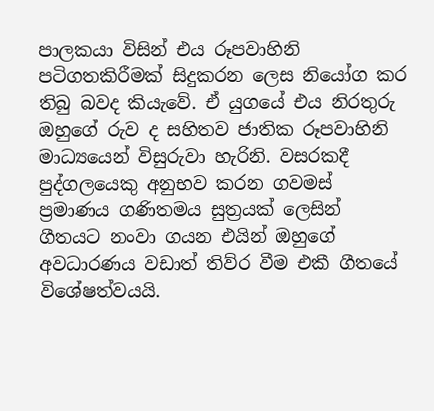පාලකයා විසින් එය රූපවාහිනි පටිගතකිරීමක් සිදුකරන ලෙස නියෝග කර තිබු බවද කියැවේ. ඒ යුගයේ එය නිරතුරු ඔහුගේ රුව ද සහිතව ජාතික රූපවාහිනි මාධ්‍යයෙන් විසුරුවා හැරිනි. වසරකදී පුද්ගලයෙකු අනුභව කරන ගවමස් ප්‍රමාණය ගණිතමය සුත්‍රයක් ලෙසින් ගීතයට නංවා ගයන එයින් ඔහුගේ අවධාරණය වඩාත් තිව්ර වීම එකී ගීතයේ විශේෂත්වයයි.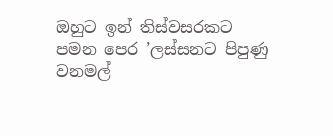ඔහුට ඉන් තිස්වසරකට පමන පෙර ’ලස්සනට පිපුණු වනමල්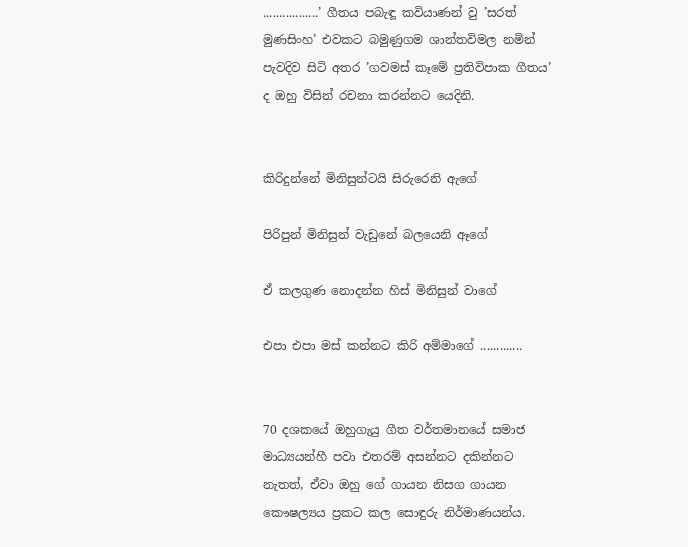.................’ ගීතය පබැඳූ කවියාණන් වු ’සරත් මුණසිංහ’ එවකට බමුණුගම ශාන්තවිමල නමින් පැවදිව සිටි අතර ’ගවමස් කෑමේ ප්‍රතිවිපාක ගීතය’ ද ඔහු විසින් රචනා කරන්නට යෙදිනි.


කිරිදුන්නේ මිනිසුන්ටයි සිරුරෙනි ඇගේ

පිරිපුන් මිනිසුන් වැඩුනේ බලයෙනි ඈගේ

ඒ කලගුණ නොදන්න හිස් මිනිසුන් වාගේ

එපා එපා මස් කන්නට කිරි අම්මාගේ .............


70 දශකයේ ඔහුගැයු ගීත වර්තමානයේ සමාජ මාධ්‍යයන්හී පවා එතරම් අසන්නට දකින්නට නැතත්, ඒවා ඔහු ගේ ගායන නිසග ගායන කෞෂල්‍යය ප්‍රකට කල සොඳුරු නිර්මාණයන්ය.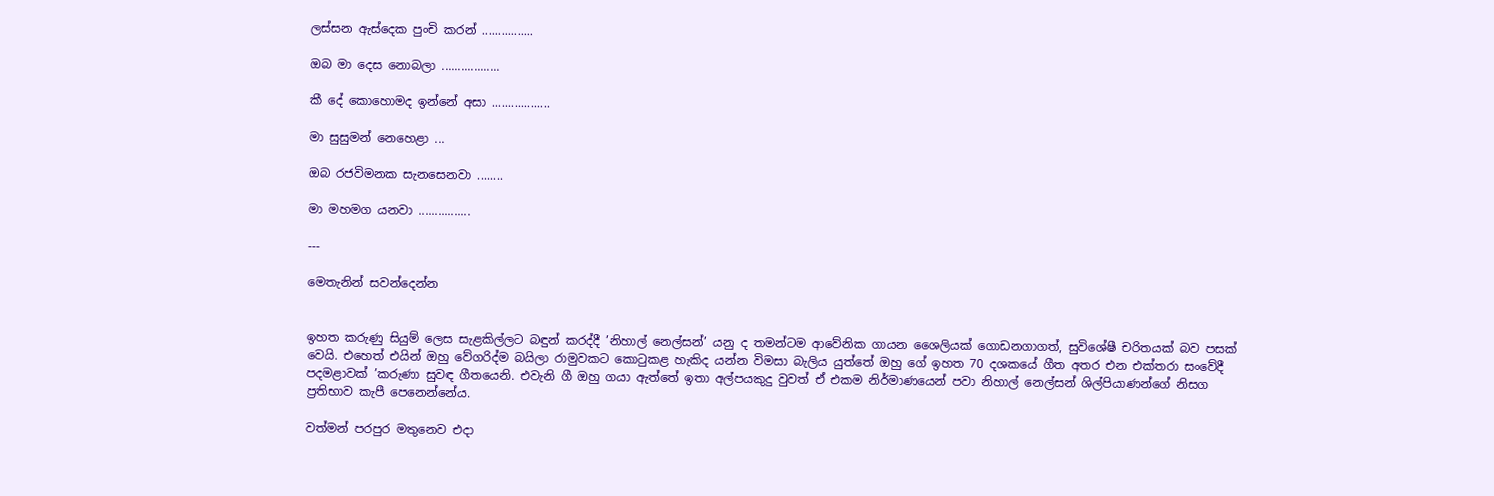ලස්සන ඇස්දෙක පුංචි කරන් ................

ඔබ මා දෙස නොබලා ..................

කී දේ කොහොමද ඉන්නේ අසා ..................

මා සුසුමන් නෙහෙළා ...

ඔබ රජවිමනක සැනසෙනවා ........

මා මහමග යනවා ................

---

මෙතැනින් සවන්දෙන්න


ඉහත කරුණු සියුම් ලෙස සැළකිල්ලට බඳුන් කරද්දී ’නිහාල් නෙල්සන්’ යනු ද තමන්ටම ආවේනික ගායන ශෛලියක් ගොඩනගාගත්, සුවිශේෂී චරිතයක් බව පසක් වෙයි. එහෙත් එයින් ඔහු වේගරිද්ම බයිලා රාමුවකට කොටුකළ හැකිද යන්න විමසා බැලිය යුත්තේ ඔහු ගේ ඉහත 70 දශකයේ ගීත අතර එන එක්තරා සංවේදී පදමළාවක් ’කරුණා සුවඳ ගීතයෙනි. එවැනි ගී ඔහු ගයා ඇත්තේ ඉතා අල්පයකුදු වුවත් ඒ එකම නිර්මාණයෙන් පවා නිහාල් නෙල්සන් ශිල්පියාණන්ගේ නිසග ප්‍රතිභාව කැපී පෙනෙන්නේය.

වත්මන් පරපුර මතුනෙව එදා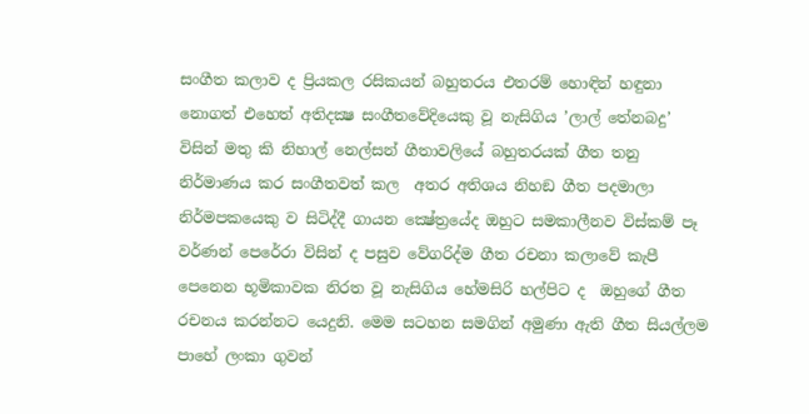සංගීත කලාව ද ප්‍රියකල රසිකයන් බහුතරය එතරම් හොඳින් හඳුනා නොගත් එහෙත් අතිදක්‍ෂ සංගීතවේදියෙකු වූ නැසිගිය ’ලාල් තේනබදු’ විසින් මතු කි නිහාල් නෙල්සන් ගීතාවලියේ බහුතරයක් ගීත තනු නිර්මාණය කර සංගීතවත් කල  අතර අතිශය නිහඞ ගීත පදමාලා නිර්මපකයෙකු ව සිටිද්දී ගායන ක්‍ෂේත්‍රයේද ඔහුට සමකාලීනව විස්කම් පෑ වර්ණන් පෙරේරා විසින් ද පසුව වේගරිද්ම ගීත රචනා කලාවේ කැපී පෙනෙන භූමිකාවක නිරත වූ නැසිගිය හේමසිරි හල්පිට ද  ඔහුගේ ගීත රචනය කරන්නට යෙදුනි. මෙම සටහන සමගින් අමුණා ඇති ගීත සියල්ලම පාහේ ලංකා ගුවන්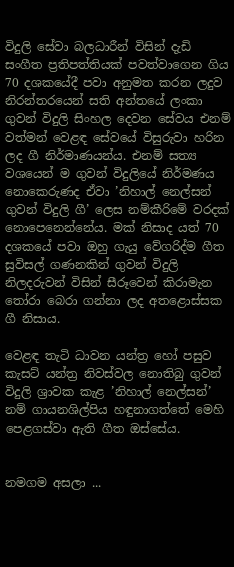විදුලි සේවා බලධාරීන් විසින් දැඩි සංගීත ප්‍රතිපත්තියක් පවත්වාගෙන ගිය 70 දශකයේදී පවා අනුමත කරන ලදුව නිරන්තරයෙන් සති අන්තයේ ලංකා ගුවන් විදුලි සිංහල දෙවන සේවය එනම් වත්මන් වෙළඳ සේවයේ විසුරුවා හරින ලද ගී නිර්මාණයන්ය. එනම් සත්‍ය වශයෙන් ම ගුවන් විදුලියේ නිර්මණය නොකෙරුණද ඒවා ’නිහාල් නෙල්සන් ගුවන් විදුලි ගී’ ලෙස නම්කීරිමේ වරදක් නොපෙනෙන්නේය. මක් නිසාද යත් 70 දශකයේ පවා ඔහු ගැයු වේගරිද්ම ගීත සුවිසල් ගණනකින් ගුවන් විදුලි නිලදරුවන් විසින් සීරූවෙන් කිරාමැන තෝරා බෙරා ගන්නා ලද අතළොස්සක ගී නිසාය.

වෙළඳ තැටි ධාවන යන්ත්‍ර හෝ පසුව කැසට් යන්ත්‍ර නිවස්වල නොතිබු ගුවන් විදුලි ශ්‍රාවක කැළ ’නිහාල් නෙල්සන්’ නම් ගායනශිල්පිය හඳුනාගත්තේ මෙහි පෙළගස්වා ඇති ගීත ඔස්සේය.


නමගම අසලා ...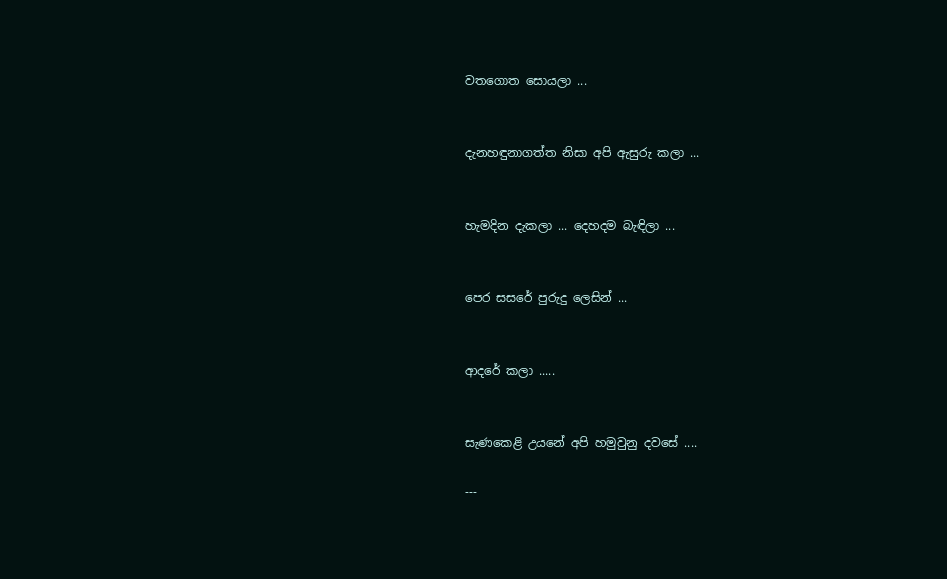වතගොත සොයලා ...


දැනහඳුනාගත්ත නිසා අපි ඇසුරු කලා ...


හැමදින දැකලා ... දෙහදම බැඳිලා ...


පෙර සසරේ පුරුදු ලෙසින් ...


ආදරේ කලා .....


සැණකෙළි උයනේ අපි හමුවුනු දවසේ ....

---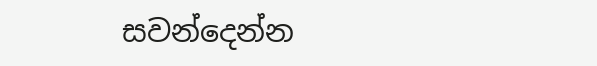සවන්දෙන්න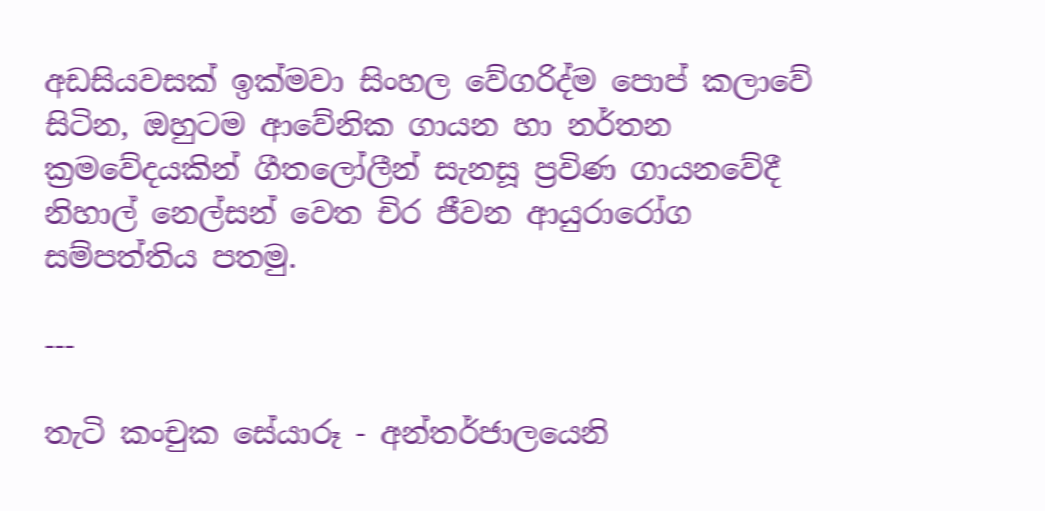අඩසියවසක් ඉක්මවා සිංහල වේගරිද්ම පොප් කලාවේ සිටින, ඔහුටම ආවේනික ගායන හා නර්තන ක්‍රමවේදයකින් ගීතලෝලීන් සැනසූ ප්‍රවිණ ගායනවේදී නිහාල් නෙල්සන් වෙත චිර ජීවන ආයුරාරෝග සම්පත්තිය පතමු.

---

තැටි කංචුක සේයාරූ - අන්තර්ජාලයෙනි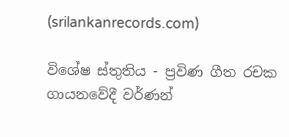(srilankanrecords.com)

විශේෂ ස්තුතිය - ප්‍රවිණ ගීත රචක ගායනවේදී වර්ණන්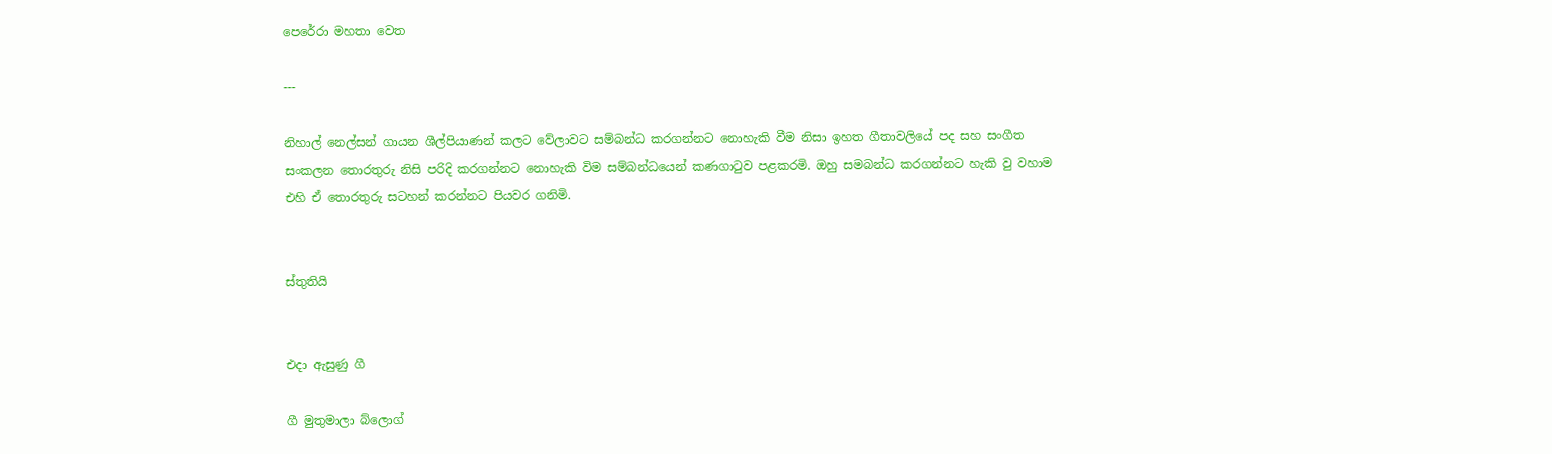පෙරේරා මහතා වෙත

---

නිහාල් නෙල්සන් ගායන ශීල්පියාණන් කලට වේලාවට සම්බන්ධ කරගන්නට නොහැකි වීම නිසා ඉහත ගීතාවලියේ පද සහ සංගීත සංකලන තොරතුරු නිසි පරිදි කරගන්නට නොහැකි විම සම්බන්ධයෙන් කණගාටුව පළකරමි. ඔහු සමබන්ධ කරගන්නට හැකි වු වහාම එහි ඒ තොරතුරු සටහන් කරන්නට පියවර ගනිමි.


ස්තුතියි


එදා ඇසුණු ගී

ගී මුතුමාලා බ්ලොග්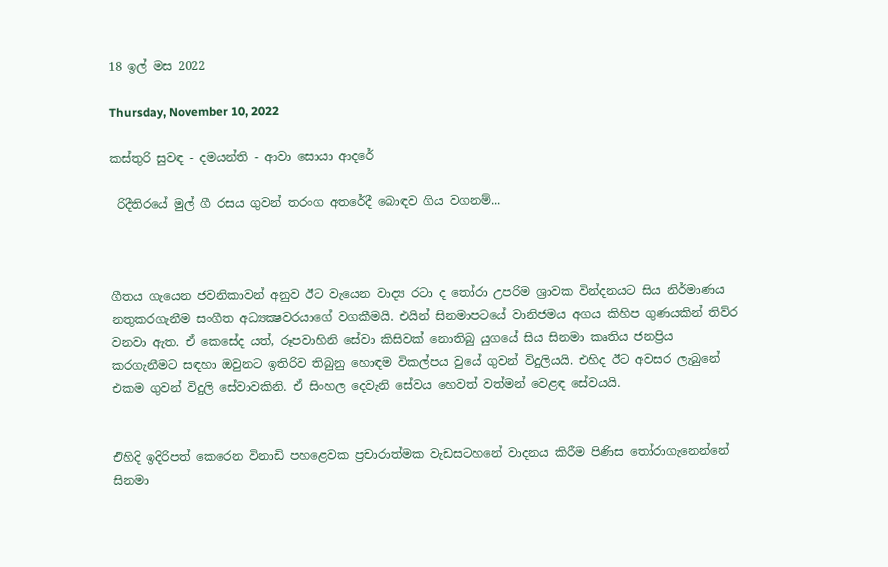18 ඉල් මස 2022

Thursday, November 10, 2022

කස්තුරි සුවඳ - දමයන්ති - ආවා සොයා ආදරේ

 රිදීතිරයේ මුල් ගී රසය ගුවන් තරංග අතරේදී බොඳව ගිය වගනම්...



ගීතය ගැයෙන ජවනිකාවන් අනුව ඊට වැයෙන වාද්‍ය රටා ද තෝරා උපරිම ශ්‍රාවක වින්දනයට සිය නිර්මාණය නතුකරගැනීම සංගීත අධ්‍යක්‍ෂවරයාගේ වගකීමයි. එයින් සිනමාපටයේ වානිජමය අගය කිහිප ගුණයකින් තිව්ර වනවා ඇත. ඒ කෙසේද යත්, රූපවාහිනි සේවා කිසිවක් නොතිබු යුගයේ සිය සිනමා කෘතිය ජනප්‍රිය කරගැනීමට සඳහා ඔවුනට ඉතිරිව තිබුනු හොඳම විකල්පය වුයේ ගුවන් විදුලියයි. එහිද ඊට අවසර ලැබුනේ එකම ගුවන් විදුලි සේවාවකිනි. ඒ සිංහල දෙවැනි සේවය හෙවත් වත්මන් වෙළඳ සේවයයි.


එිහිදි ඉදිරිපත් කෙරෙන විනාඩි පහළෙවක ප්‍රචාරාත්මක වැඩසටහනේ වාදනය කිරීම පිණිස තෝරාගැනෙන්නේ සිනමා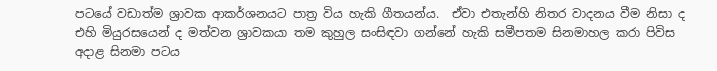පටයේ වඩාත්ම ශ්‍රාවක ආකර්ශනයට පාත්‍ර විය හැකි ගීතයන්ය.  ඒවා එතැන්හි නිතර වාදනය වීම නිසා ද එහි මියුරසයෙන් ද මත්වන ශ්‍රාවකයා තම කුහුල සංසිඳවා ගන්නේ හැකි සමීපතම සිනමාහල කරා පිවිස අදාළ සිනමා පටය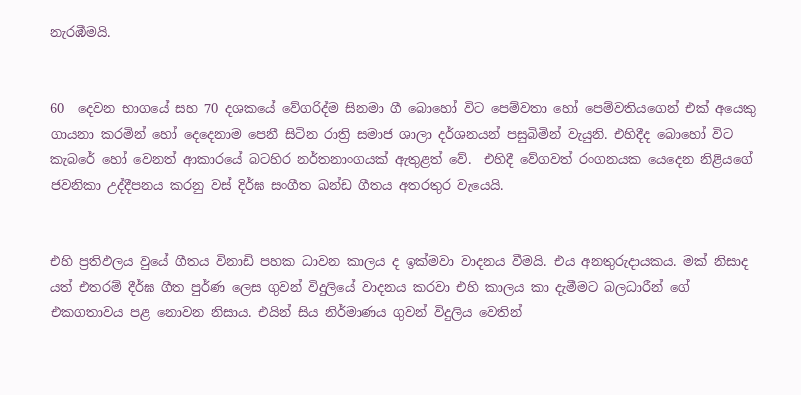නැරඹීමයි.


60  දෙවන භාගයේ සහ 70 දශකයේ වේගරිද්ම සිනමා ගී බොහෝ විට පෙම්වතා හෝ පෙම්වතියගෙන් එක් අයෙකු ගායනා කරමින් හෝ දෙදෙනාම පෙනී සිටින රාත්‍රි සමාජ ශාලා දර්ශනයන් පසුබිමින් වැයුනි. එහිදීද බොහෝ විට කැබරේ හෝ වෙනත් ආකාරයේ බටහිර නර්තනාංගයක් ඇතුළත් වේ.  එහිදී වේගවත් රංගනයක යෙදෙන නිළියගේ ජවනිකා උද්දීපනය කරනු වස් දිර්ඝ සංගීත ඛන්ඩ ගීතය අතරතුර වැයෙයි.


එහි ප්‍රතිඵලය වුයේ ගීතය විනාඩි පහක ධාවන කාලය ද ඉක්මවා වාදනය වීමයි. එය අනතුරුදායකය. මක් නිසාද යත් එතරම් දීර්ඝ ගීත පුර්ණ ලෙස ගුවන් විදුලියේ වාදනය කරවා එහි කාලය කා දැමීමට බලධාරීන් ගේ එකගතාවය පළ නොවන නිසාය. එයින් සිය නිර්මාණය ගුවන් විදුලිය වෙතින්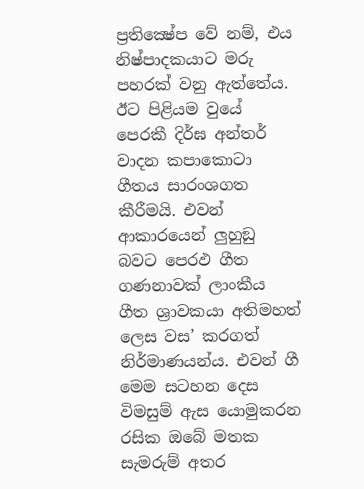ප්‍රතික්‍ෂේප වේ නම්, එය නිෂ්පාදකයාට මරු පහරක් වනු ඇත්තේය. ඊට පිළියම වුයේ පෙරකී දිර්ඝ අන්තර් වාදන කපාකොටා ගීතය සාරංශගත කීරීමයි. එවන් ආකාරයෙන් ලුහුඞු බවට පෙරඵ ගීත ගණනාවක් ලාංකීය ගීත ශ්‍රාවකයා අතිමහත් ලෙස වස’ කරගත් නිර්මාණයන්ය. එවන් ගී මෙම සටහන දෙස විමසුම් ඇස යොමුකරන රසික ඔබේ මතක සැමරුම් අතර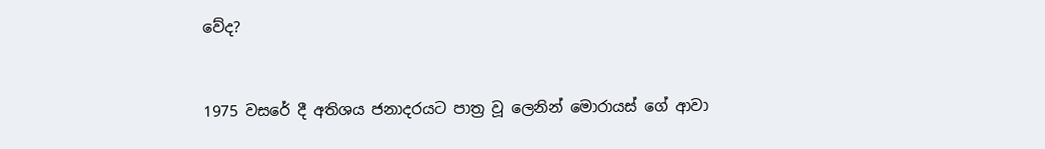වේද?


1975 වසරේ දී අතිශය ජනාදරයට පාත්‍ර වූ ලෙනින් මොරායස් ගේ ආවා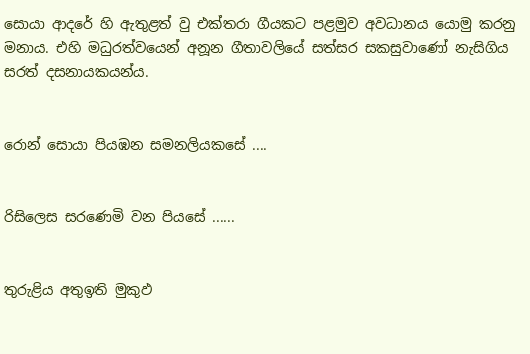සොයා ආදරේ හි ඇතුළත් වු එක්තරා ගීයකට පළමුව අවධානය යොමු කරනු මනාය. එහි මධුරත්වයෙන් අනූන ගීතාවලියේ සත්සර සකසුවාණෝ නැසිගිය සරත් දසනායකයන්ය.


රොන් සොයා පියඹන සමනලියකසේ ....


රිසිලෙස සරණෙමි වන පියසේ ......


තුරුළිය අතුඉති මුකුඵ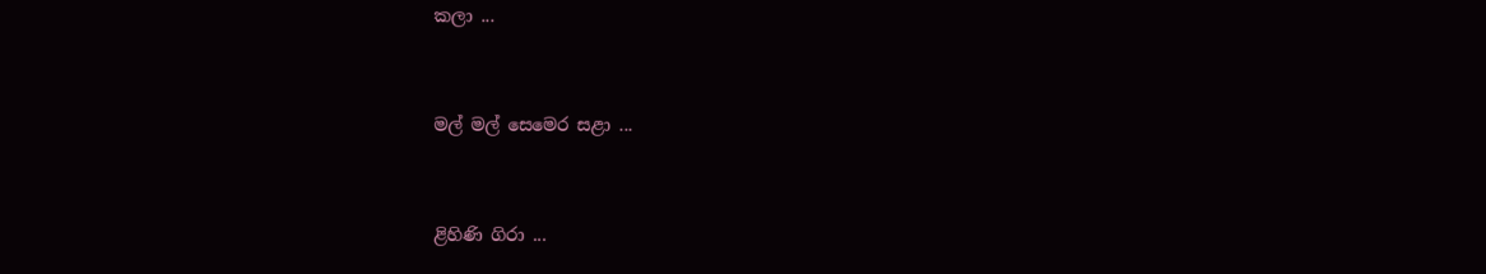කලා ...


මල් මල් සෙමෙර සළා ...


ළිහිණි ගිරා ...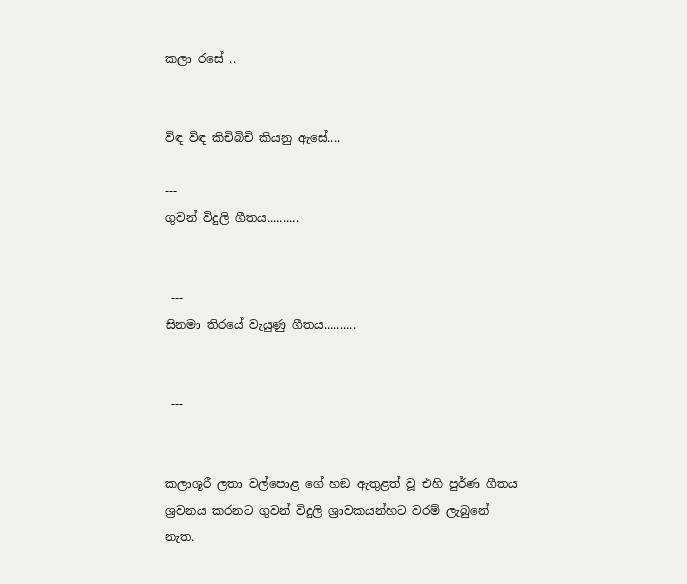කලා රසේ ..


විඳ විඳ කිචිබිචි කියනු ඇසේ....

---
ගුවන් විදුලි ගීතය..........


 ---
සිනමා තිරයේ වැයුණු ගීතය..........


 ---


කලාශූරී ලතා වල්පොළ ගේ හඞ ඇතුළත් වූ එහි පුර්ණ ගීතය ශ්‍රවනය කරනට ගුවන් විදුලි ශ්‍රාවකයන්හට වරම් ලැබුනේ නැත.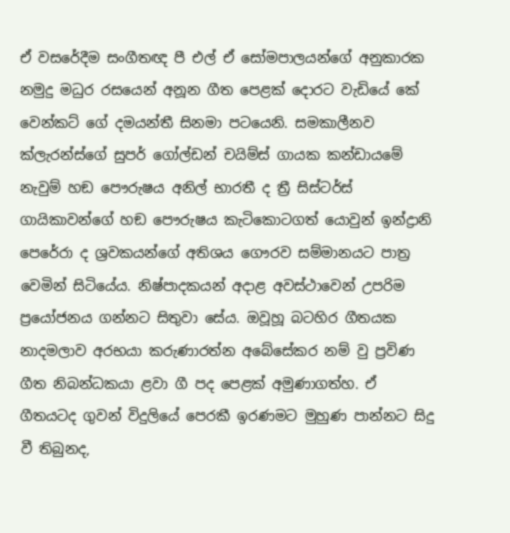ඒ වසරේදීම සංගීතඥ පී එල් ඒ සෝමපාලයන්ගේ අනුකාරක නමුදු මධුර රසයෙන් අනූන ගීත පෙළක් දොරට වැඩියේ කේ වෙන්කට් ගේ දමයන්තී සිනමා පටයෙනි. සමකාලීනව ක්ලැරන්ස්ගේ සුපර් ගෝල්ඩන් චයිම්ස් ගායක කන්ඩායමේ නැවුම් හඞ පෞරුෂය අනිල් භාරතී ද ත්‍රී සිස්ටර්ස් ගායිකාවන්ගේ හඞ පෞරුෂය කැටිකොටගත් යොවුන් ඉන්ද්‍රානි පෙරේරා ද ශ්‍රවකයන්ගේ අතිශය ගෞරව සම්මානයට පාත්‍ර වෙමින් සිටියේය. නිෂ්පාදකයන් අදාළ අවස්ථාවෙන් උපරිම ප්‍රයෝජනය ගන්නට සිතුවා සේය. ඔවූහූ බටහිර ගීතයක නාදමලාව අරභයා කරුණාරත්න අබේසේකර නම් වු ප්‍රවිණ ගීත නිබන්ධකයා ළවා ගී පද පෙළක් අමුණාගත්හ. ඒ ගීතයටද ගුවන් විදුලියේ පෙරකී ඉරණමට මුහුණ පාන්නට සිදු වී තිබුනද,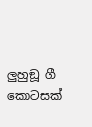ලුහුඞූ ගී කොටසක්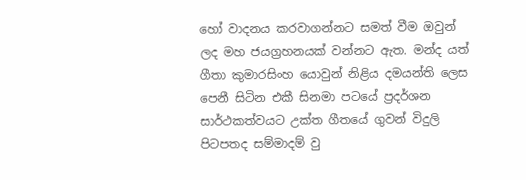හෝ වාදනය කරවාගන්නට සමත් වීම ඔවුන් ලද මහ ජයග්‍රහනයක් වන්නට ඇත. මන්ද යත්  ගීතා කුමාරසිංහ යොවුන් නිළිය දමයන්ති ලෙස පෙනී සිටින එකී සිනමා පටයේ ප්‍රදර්ශන සාර්ථකත්වයට උක්ත ගීතයේ ගුවන් විදුලි පිටපතද සම්මාදම් වු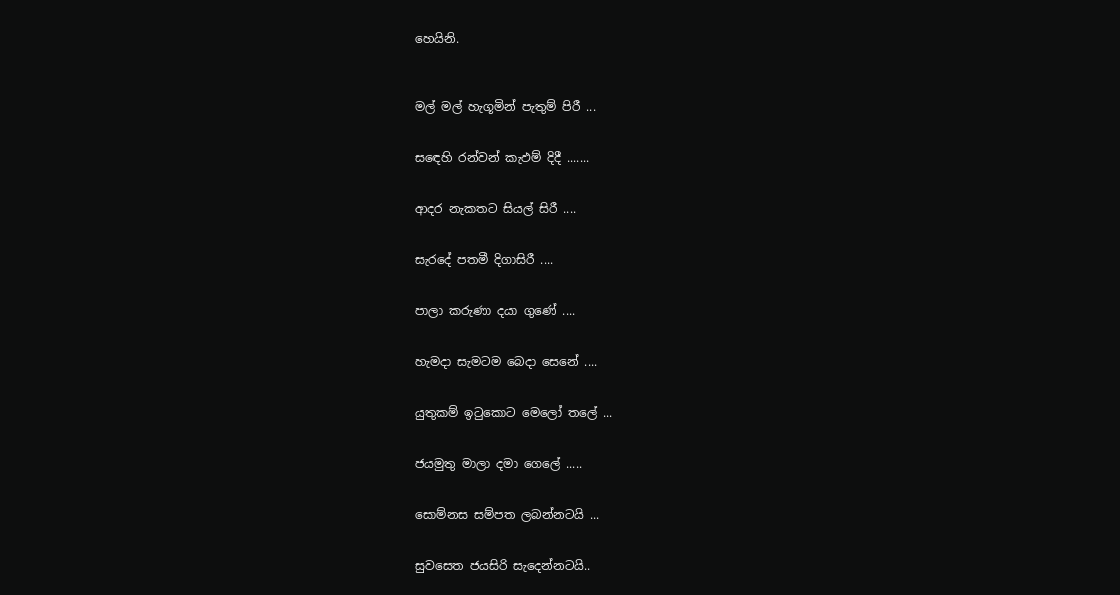හෙයිනි.



මල් මල් හැගූමින් පැතුම් පිරී ...


සඳෙහි රන්වන් කැඵම් දිදී .......


ආදර නැකතට සියල් සිරී ....


සැරදේ පතමී දිගාසිරී ....


පාලා කරුණා දයා ගුණේ ....


හැමදා සැමටම බෙදා සෙනේ ....


යුතුකම් ඉටුකොට මෙලෝ තලේ ...


ජයමුතු මාලා දමා ගෙලේ .....


සොම්නස සම්පත ලබන්නටයි ...


සුවසෙත ජයසිරි සැදෙන්නටයි..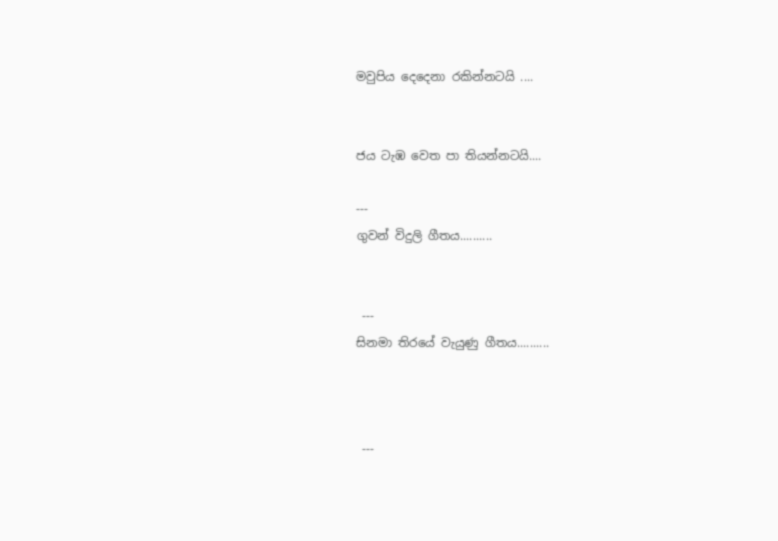මවුපිය දෙදෙනා රකින්නටයි ....


ජය ටැඹ වෙත පා තියන්නටයි....

---
ගුවන් විදුලි ගීතය..........


 ---
සිනමා තිරයේ වැයුණු ගීතය..........



 ---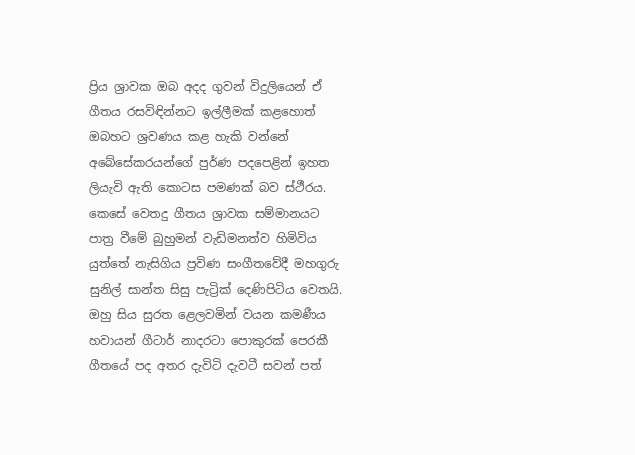ප්‍රිය ශ්‍රාවක ඔබ අදද ගුවන් විදුලියෙන් ඒ ගීතය රසවිඳින්නට ඉල්ලීමක් කළහොත් ඔබහට ශ්‍රවණය කළ හැකි වන්නේ අබේසේකරයන්ගේ පුර්ණ පදපෙළින් ඉහත ලියැවි ඇති කොටස පමණක් බව ස්ථීරය. කෙසේ වෙතදු ගීතය ශ්‍රාවක සම්මානයට පාත්‍ර වීමේ බුහුමන් වැඩිමනත්ව හිමිවිය යුත්තේ නැසිගිය ප්‍රවිණ සංගීතවේදී මහගුරු සුනිල් සාන්ත සිසු පැට්‍රික් දෙණිපිටිය වෙතයි. ඔහු සිය සුරත ළෙලවමින් වයන කමණීය හවායන් ගීටාර් නාදරටා පොකුරක් පෙරකී ගීතයේ පද අතර දැවිටි දැවටී සවන් පත්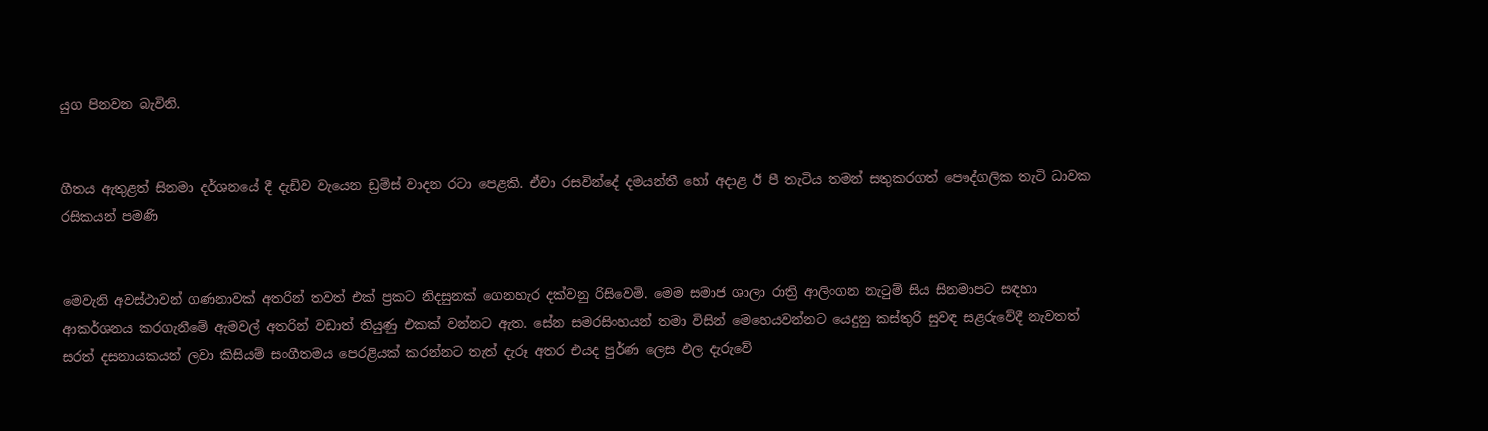යුග පිනවන බැවිනි.


ගීතය ඇතුළත් සිනමා දර්ශනයේ දී දැඩිව වැයෙන ඩ්‍රම්ස් වාදන රටා පෙළකි. ඒවා රසවින්දේ දමයන්තී හෝ අදාළ ඊ පී තැටිය තමන් සතුකරගත් පෞද්ගලික තැටි ධාවක රසිකයන් පමණි


මෙවැනි අවස්ථාවන් ගණනාවක් අතරින් තවත් එක් ප්‍රකට නිදසුනක් ගෙනහැර දක්වනු රිසිවෙමි. මෙම සමාජ ශාලා රාත්‍රි ආලිංගන නැටුම් සිය සිනමාපට සඳහා ආකර්ශනය කරගැනීමේ ඇමවල් අතරින් වඩාත් තියුණු එකක් වන්නට ඇත. සේන සමරසිංහයන් තමා විසින් මෙහෙයවන්නට යෙදුනු කස්තුරි සුවඳ සළරුවේදී නැවතත් සරත් දසනායකයන් ලවා කිසියම් සංගීතමය පෙරළියක් කරන්නට තැත් දැරූ අතර එයද පුර්ණ ලෙස ඵල දැරුවේ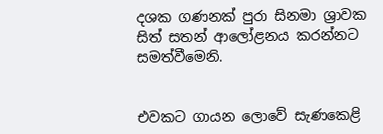දශක ගණනක් පුරා සිනමා ශ්‍රාවක සිත් සතන් ආලෝළනය කරන්නට සමත්වීමෙනි.


එවකට ගායන ලොවේ සැණකෙළි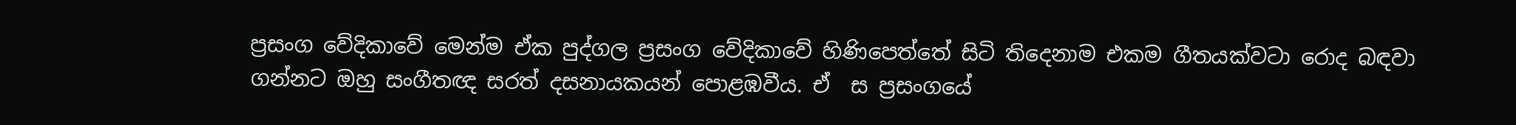ප්‍රසංග වේදිකාවේ මෙන්ම ඒක පුද්ගල ප්‍රසංග වේදිකාවේ හිණිපෙත්තේ සිටි තිදෙනාම එකම ගීතයක්වටා රොද බඳවා ගන්නට ඔහු සංගීතඥ සරත් දසනායකයන් පොළඹවීය. ඒ  ස ප්‍රසංගයේ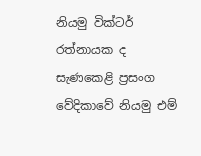නියමු වික්ටර් රත්නායක ද  සැණකෙළි ප්‍රසංග වේදිකාවේ නියමු එම්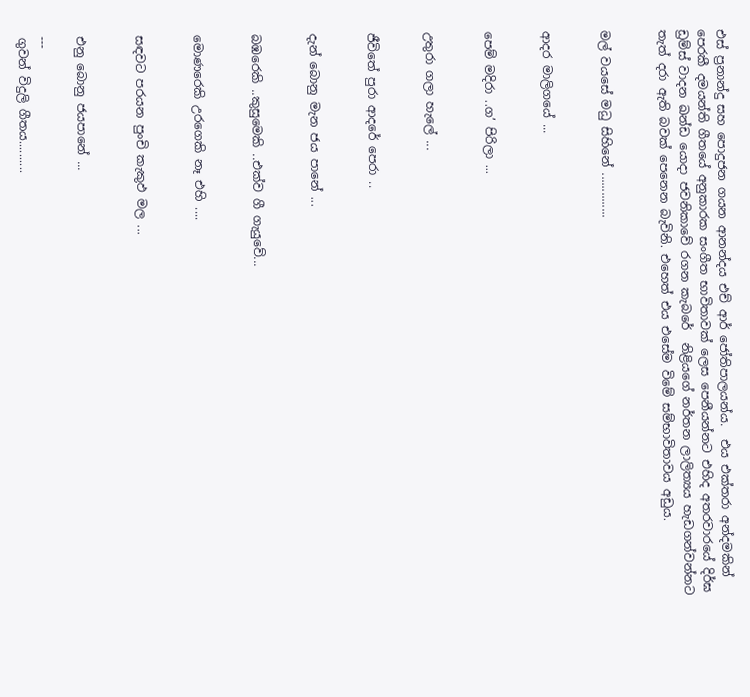එස් ප්‍රනාන්දු සහ පොදුජන ගයන ආනන්දය එච් ආර් ජෝතිපාලයන්ය.  එය එක්තරා අන්දමකින් පෙරකී දමයන්ති ගීතයේ අනුකාරක සංගීත භාවිතාවක් ලෙස පෙනීයන්නට එහිද අතරවාරයේ දිර්ඝ ඩ්‍රම්ස් වාදන ඛන්ඩ යොදා ජවනිකාවේ රගන කැබරේ  නිළියගේ නර්තන ලාලිත්‍යය හැඩගන්වන්නට තැත් දරා ඇති බවක් පෙනෙන බැවිනි. එහෙත් එය එසේම විමේ සම්භාවිතාවය අඩුය.


මල් වයසේ මධු සිහිනේ ..............


ආදර මාලිගයේ ...


පෙම් මදිරා ..ග’ පිරිලා ...


උතුරා ගලා හැලේ ...


ජීවිතේ පුරා ආදරේ පෙරා ..


දැන් බොනු මැන ජය පානේ ...


බඹරෙකි ..කුසුමෙකි ..එක්ව ගී ගැයුවේ...


මොණරෙකි උරගෙකි නෑ එහි ....


සඳවට පරයන පුංචි කැකුඵ මල ...


එනු බොනු ජයපානේ ...

---
ගුවන් විදුලි ගීතය..........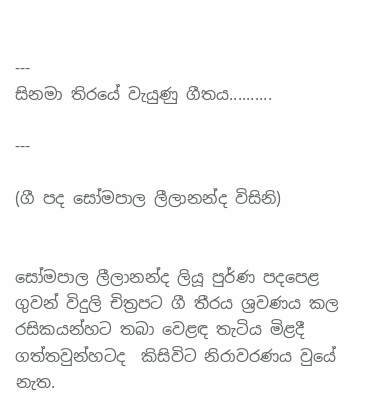---
සිනමා තිරයේ වැයුණු ගීතය..........

---

(ගී පද සෝමපාල ලීලානන්ද විසිනි)


සෝමපාල ලීලානන්ද ලියූ පුර්ණ පදපෙළ ගුවන් විදුලි චිත්‍රපට ගී තීරය ශ්‍රවණය කල රසිකයන්හට තබා වෙළඳ තැටිය මිළදී ගත්තවුන්හටද  කිසිවිට නිරාවරණය වුයේ නැත.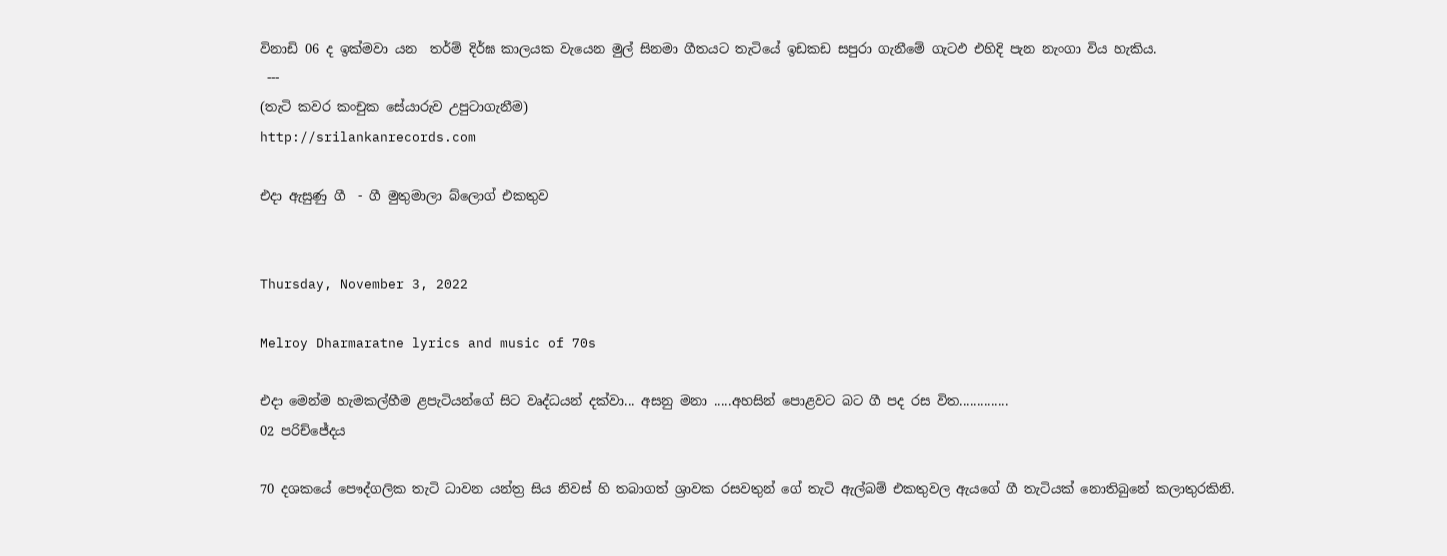විනාඩි 06 ද ඉක්මවා යන  තර්ම් දිර්ඝ කාලයක වැයෙන මුල් සිනමා ගීතයට තැටියේ ඉඩකඩ සපුරා ගැනීමේ ගැටඵ එහිදි පැන නැංගා විය හැකිය.
 ---
(තැටි කවර කංචුක සේයාරුව උපුටාගැනීම)
http://srilankanrecords.com

එදා ඇසුණු ගී  - ගී මුතුමාලා බ්ලොග් එකතුව


Thursday, November 3, 2022

Melroy Dharmaratne lyrics and music of 70s

එදා මෙන්ම හැමකල්හීම ළපැටියන්ගේ සිට වෘද්ධයන් දක්වා... අසනු මනා .....අහසින් පොළවට බට ගී පද රස විත..............
02 පරිච්ජේදය

70 දශකයේ පෞද්ගලික තැටි ධාවන යන්ත්‍ර සිය නිවස් හි තබාගත් ශ්‍රාවක රසවතුන් ගේ තැටි ඇල්බම් එකතුවල ඇයගේ ගී තැටියක් නොතිබුනේ කලාතුරකිනි.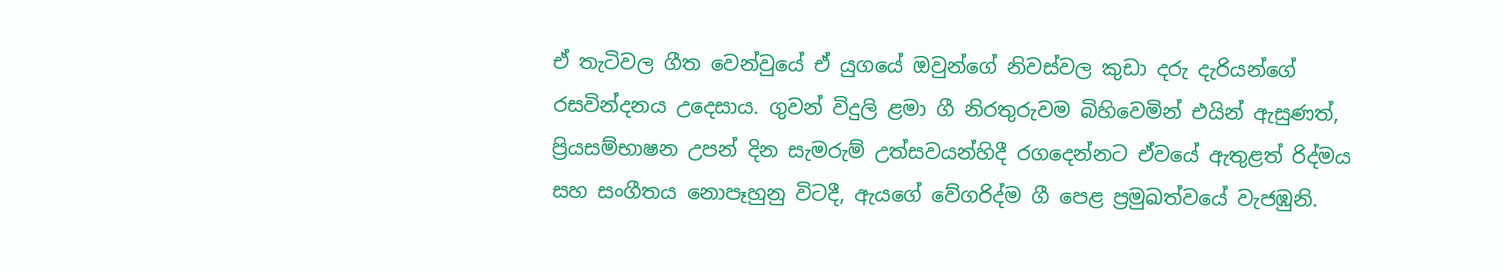ඒ තැටිවල ගීත වෙන්වුයේ ඒ යුගයේ ඔවුන්ගේ නිවස්වල කුඩා දරු දැරියන්ගේ රසවින්දනය උදෙසාය. ගුවන් විදුලි ළමා ගී නිරතුරුවම බිහිවෙමින් එයින් ඇසුණත්, ප්‍රියසම්භාෂන උපන් දින සැමරුම් උත්සවයන්හිදී රගදෙන්නට ඒවයේ ඇතුළත් රිද්මය සහ සංගීතය නොපෑහුනු විටදී, ඇයගේ වේගරිද්ම ගී පෙළ ප්‍රමුඛත්වයේ වැජඹුනි.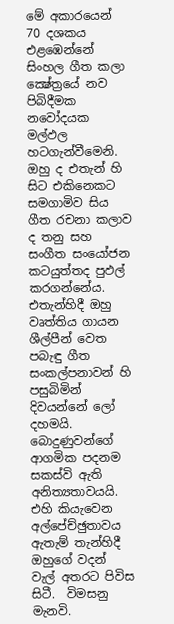මේ අකාරයෙන් 70 දශකය එළඹෙන්නේ සිංහල ගීත කලා ක්‍ෂේත්‍රයේ නව පිබිදීමක නවෝදයක මල්ඵල හටගැන්වීමෙනි. ඔහු ද එතැන් හි සිට එකිනෙකට සමගාමිව සිය ගීත රචනා කලාව ද තනු සහ සංගීත සංයෝජන කටයුත්තද පුඵල් කරගන්නේය. එතැන්හිදී ඔහු වෘත්තිය ගායන ශීල්පීන් වෙත පබැඳු ගීත සංකල්පනාවන් හි පසුබිමින් දිවයන්නේ ලෝ දහමයි. බොදුණුවන්ගේ ආගමික පදනම සකස්වි ඇති අනිත්‍යතාවයයි. එහි කියැවෙන අල්පේච්ඡුතාවය ඇතැම් තැන්හිදී ඔහුගේ වදන් වැල් අතරට පිවිස සිටී.  විමසනු මැනවි.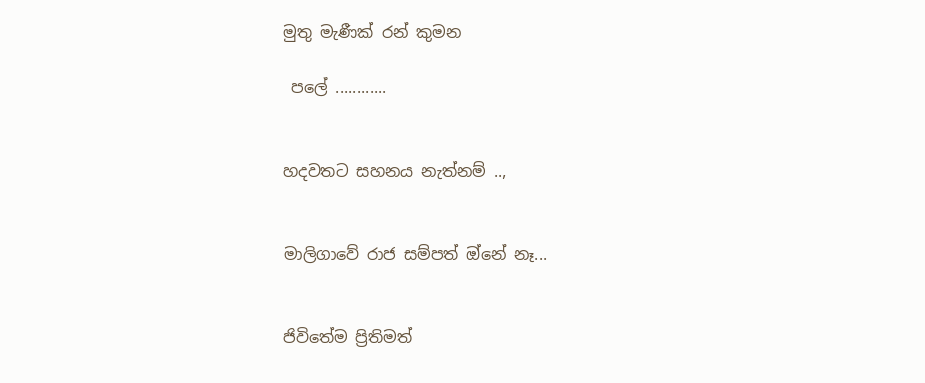මුතු මැණීක් රන් කුමන

 පලේ ............


හදවතට සහනය නැත්නම් ..,


මාලිගාවේ රාජ සම්පත් ඔ්නේ නෑ...


ජිවිතේම ප්‍රිතිමත්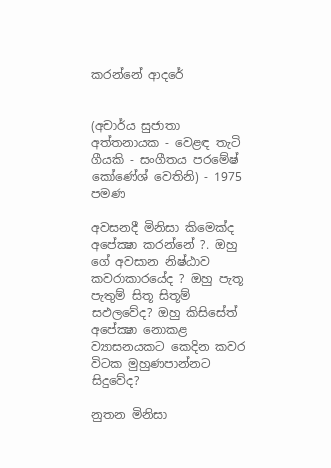කරන්නේ ආදරේ


(අචාර්ය සුජාතා අත්තනායක - වෙළඳ තැටි ගීයකි - සංගීතය පරමේෂ් කෝණේශ් වෙතිනි) - 1975 පමණ

අවසනදී මිනිසා කිමෙක්ද අපේක්‍ෂා කරන්නේ ?. ඔහු ගේ අවසාන නිෂ්ඨාව කවරාකාරයේද ? ඔහු පැතූ පැතුම් සිතූ සිතූම් සඵලවේද? ඔහු කිසිසේත් අපේක්‍ෂා නොකළ ව්‍යාසනයකට කෙදින කවර විටක මුහුණපාන්නට සිදුවේද?

නුතන මිනිසා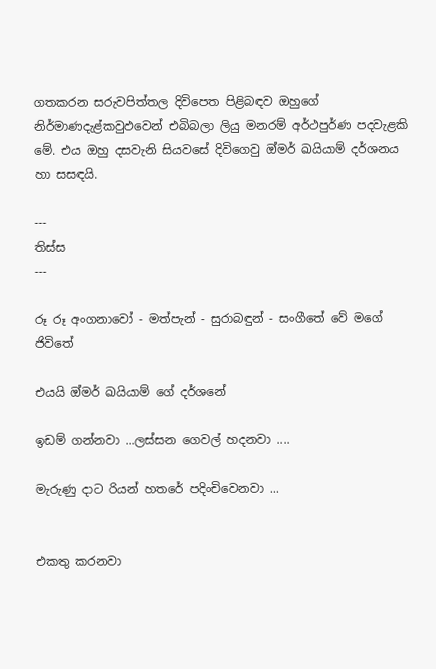ගතකරන සරුවපිත්තල දිවිපෙත පිළිබඳව ඔහුගේ නිර්මාණදැළ්කවුඵවෙන් එබිබලා ලියු මනරම් අර්ථපුර්ණ පදවැළකි මේ. එය ඔහු දසවැනි සියවසේ දිවිගෙවු ඔ්මර් ඛයියාම් දර්ශනය හා සසඳයි.

---
තිස්ස
---

රූ රූ අංගනාවෝ - මත්පැන් - සුරාබඳුන් - සංගීතේ වේ මගේ ජිවිතේ

එයයි ඔ්මර් ඛයියාම් ගේ දර්ශනේ

ඉඩම් ගන්නවා ...ලස්සන ගෙවල් හදනවා ....

මැරුණු දාට රියන් හතරේ පදිංචිවෙනවා ...


එකතු කරනවා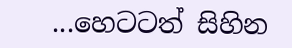...හෙටටත් සිහින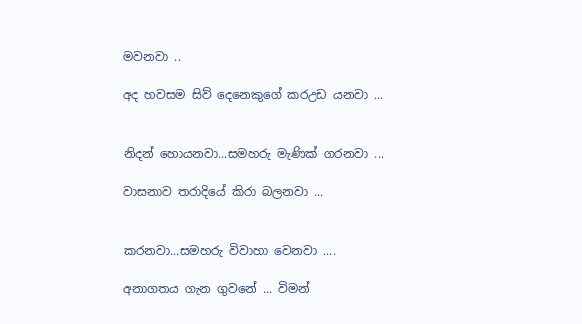මවනවා ..

අද හවසම සිව් දෙනෙකුගේ කරඋඩ යනවා ...


නිදන් හොයනවා...සමහරු මැණික් ගරනවා ...

වාසනාව තරාදියේ කිරා බලනවා ...


කරනවා...සමහරු විවාහා වෙනවා ....

අනාගතය ගැන ගුවනේ ... විමන්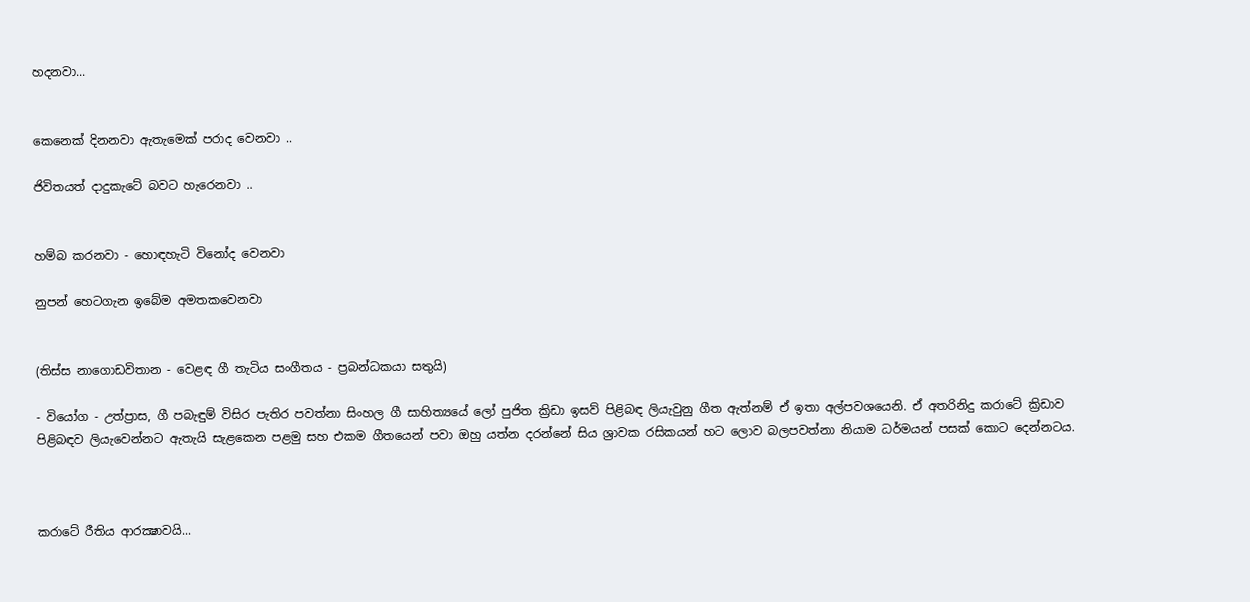හදනවා...


කෙනෙක් දිනනවා ඇතැමෙක් පරාද වෙනවා ..

ජිවිතයත් දාදුකැටේ බවට හැරෙනවා ..


හම්බ කරනවා - හොඳහැටි විනෝද වෙනවා

නුපන් හෙටගැන ඉබේම අමතකවෙනවා


(තිස්ස නාගොඩවිතාන - වෙළඳ ගී තැටිය සංගීතය - ප්‍රබන්ධකයා සතුයි)

- වියෝග - උත්ප්‍රාස, ගී පබැඳුම් විසිර පැතිර පවත්නා සිංහල ගී සාහිත්‍යයේ ලෝ පුජිත ක්‍රිඩා ඉසව් පිළිබඳ ලියැවුනු ගීත ඇත්නම් ඒ ඉතා අල්පවශයෙනි. ඒ අතරිනිදු කරාටේ ක්‍රිඩාව පිළිබඳව ලියැවෙන්නට ඇතැයි සැළකෙන පළමු සහ එකම ගීතයෙන් පවා ඔහු යත්න දරන්නේ සිය ශ්‍රාවක රසිකයන් හට ලොව බලපවත්නා නියාම ධර්මයන් පසක් කොට දෙන්නටය.



කරාටේ රීතිය ආරක්‍ෂාවයි...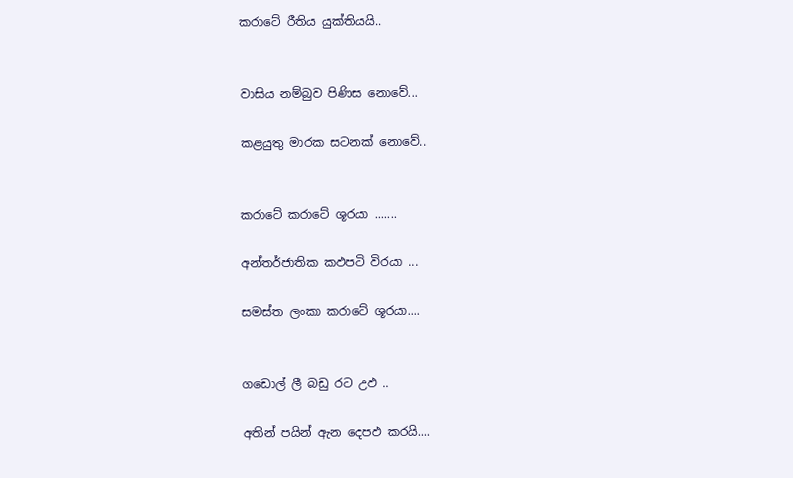කරාටේ රීතිය යුක්තියයි..


වාසිය නම්බුව පිණිස නොවේ...

කළයුතු මාරක සටනක් නොවේ..


කරාටේ කරාටේ ශූරයා .......

අන්තර්ජාතික කඵපටි විරයා ...

සමස්ත ලංකා කරාටේ ශූරයා....


ගඩොල් ලී බඩු රට උඵ ..

අතින් පයින් ඇන දෙපඵ කරයි....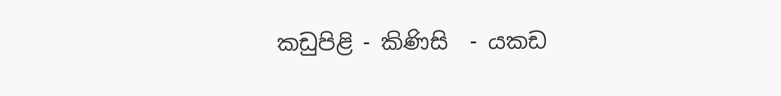කඩුපිළි - කිණිසි  - යකඩ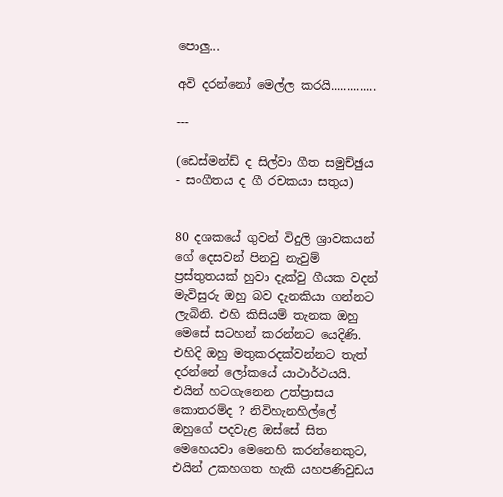පොලු...

අවි දරන්නෝ මෙල්ල කරයි..............

---

(ඩෙස්මන්ඩ් ද සිල්වා ගීත සමුච්ඡුය - සංගීතය ද ගී රචකයා සතුය)


80 දශකයේ ගුවන් විදුලි ශ්‍රාවකයන් ගේ දෙසවන් පිනවු නැවුම් ප්‍රස්තුතයක් හුවා දැක්වු ගීයක වදන් මැවිසුරු ඔහු බව දැනකියා ගන්නට ලැබිනි. එහි කිසියම් තැනක ඔහු මෙසේ සටහන් කරන්නට යෙදිණි. එහිදි ඔහු මතුකරදක්වන්නට තැත් දරන්නේ ලෝකයේ යාථාර්ථයයි. එයින් හටගැනෙන උත්ප්‍රාසය කොතරම්ද ? නිවිහැනහිල්ලේ ඔහුගේ පදවැළ ඔස්සේ සිත මෙහෙයවා මෙනෙහි කරන්නෙකුට, එයින් උකහගත හැකි යහපණිවුඩය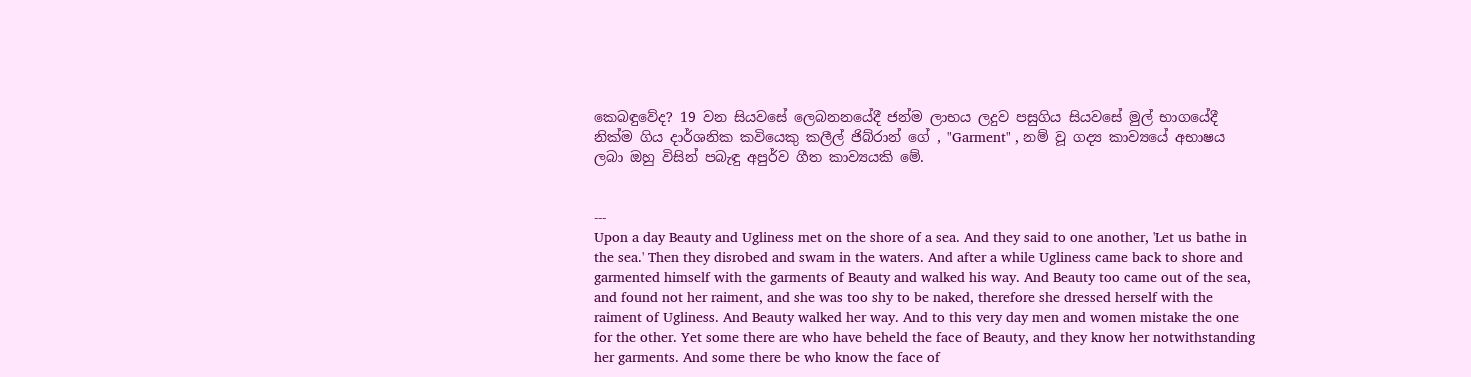කෙබඳුවේද? 19 වන සියවසේ ලෙබනනයේදී ජන්ම ලාභය ලදුව පසුගිය සියවසේ මුල් භාගයේදී නික්ම ගිය දාර්ශනික කවියෙකු කලීල් ජිබ්රාන් ගේ , "Garment" , නම් වූ ගද්‍ය කාව්‍යයේ අභාෂය ලබා ඔහු විසින් පබැඳු අපුර්ව ගීත කාව්‍යයකි මේ.


---
Upon a day Beauty and Ugliness met on the shore of a sea. And they said to one another, 'Let us bathe in the sea.' Then they disrobed and swam in the waters. And after a while Ugliness came back to shore and garmented himself with the garments of Beauty and walked his way. And Beauty too came out of the sea, and found not her raiment, and she was too shy to be naked, therefore she dressed herself with the raiment of Ugliness. And Beauty walked her way. And to this very day men and women mistake the one for the other. Yet some there are who have beheld the face of Beauty, and they know her notwithstanding her garments. And some there be who know the face of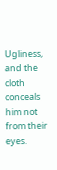Ugliness, and the cloth conceals him not from their eyes.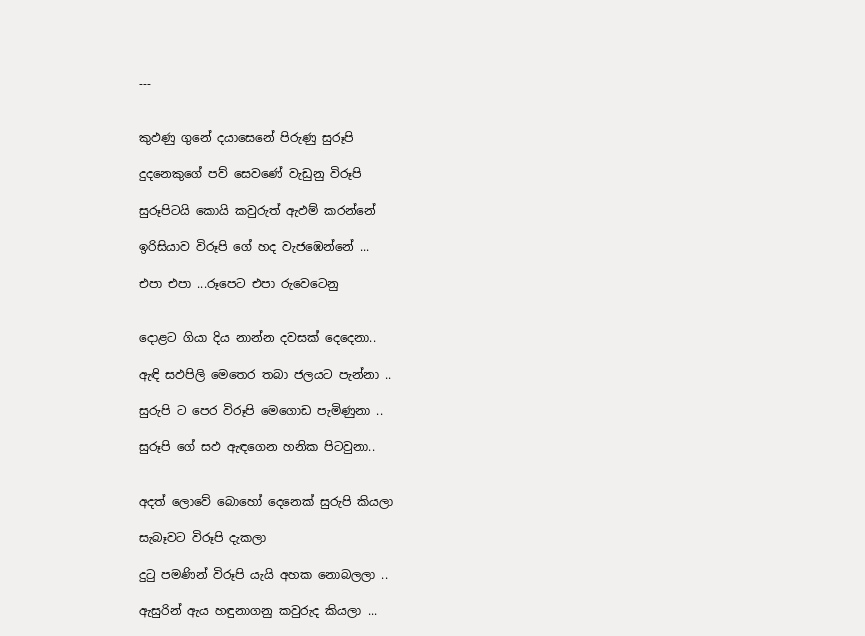---


කුඵණු ගුනේ දයාසෙනේ පිරුණු සුරූපි

දුදනෙකුගේ පව් සෙවණේ වැඩුනු විරූපි

සුරූපිටයි කොයි කවුරුත් ඇඵම් කරන්නේ

ඉරිසියාව විරූපි ගේ හද වැජඹෙන්නේ ...

එපා එපා ...රූපෙට එපා රුවෙටෙනු


දොළට ගියා දිය නාන්න දවසක් දෙදෙනා..

ඇඳි සඵපිලි මෙතෙර තබා ජලයට පැන්නා ..

සුරුපි ට පෙර විරූපි මෙගොඩ පැමිණුනා ..

සුරූපි ගේ සඵ ඇඳගෙන හනික පිටවුනා..


අදත් ලොවේ බොහෝ දෙනෙක් සුරුපි කියලා

සැබෑවට විරූපි දැකලා

දුටු පමණින් විරූපි යැයි අහක නොබලලා ..

ඇසුරින් ඇය හඳුනාගනු කවුරුද කියලා ...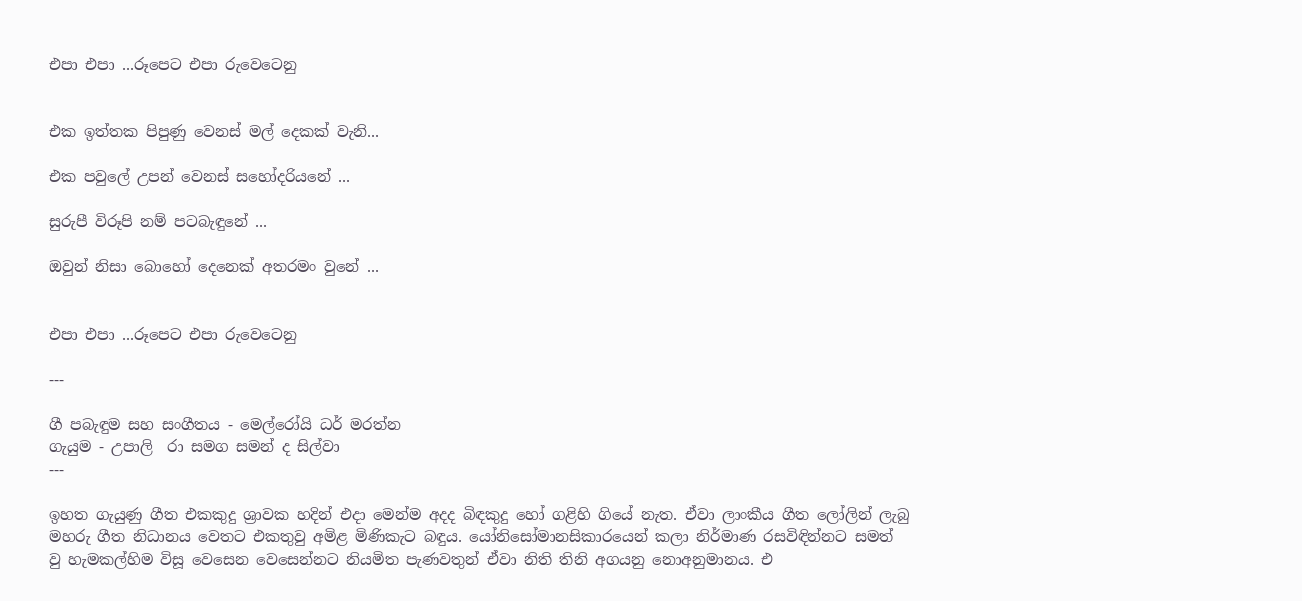එපා එපා ...රූපෙට එපා රුවෙටෙනු


එක ඉත්තක පිපුණු වෙනස් මල් දෙකක් වැනි...

එක පවුලේ උපන් වෙනස් සහෝදරියනේ ...

සුරුපී විරූපි නම් පටබැඳුනේ ...

ඔවුන් නිසා බොහෝ දෙනෙක් අතරමං වුනේ ...


එපා එපා ...රූපෙට එපා රුවෙටෙනු

---

ගී පබැඳුම සහ සංගීතය - මෙල්රෝයි ධර් මරත්න
ගැයුම - උපාලි  රා සමග සමන් ද සිල්වා
---

ඉහත ගැයුණු ගීත එකකුදු ශ්‍රාවක හදින් එදා මෙන්ම අදද බිඳකුදු හෝ ගළිහි ගියේ නැත. ඒවා ලාංකීය ගීත ලෝලින් ලැබු මහරු ගීත නිධානය වෙතට එකතුවු අමිළ මිණිකැට බඳුය. යෝනිසෝමානසිකාරයෙන් කලා නිර්මාණ රසවිඳින්නට සමත් වු හැමකල්හිම විසූ වෙසෙන වෙසෙන්නට නියමිත පැණවතුන් ඒවා නිති තිනි අගයනු නොඅනුමානය. එ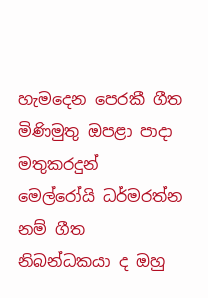හැමදෙන පෙරකී ගීත මිණිමුතු ඔපළා පාදා මතුකරදුන් මෙල්රෝයි ධර්මරත්න නම් ගීත නිබන්ධකයා ද ඔහු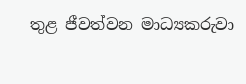තුළ ජීවත්වන මාධ්‍යකරුවා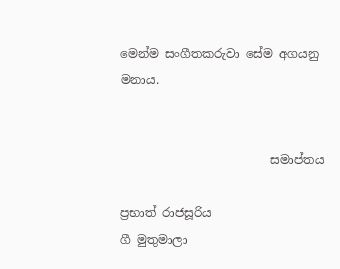මෙන්ම සංගීතකරුවා සේම අගයනු මනාය.


                         සමාප්තය

ප්‍රභාත් රාජසූරිය
ගී මුතුමාලා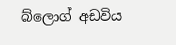බ්ලොග් අඩවිය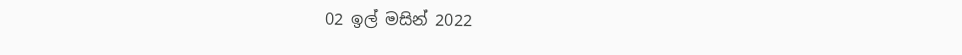02 ඉල් මසින් 2022